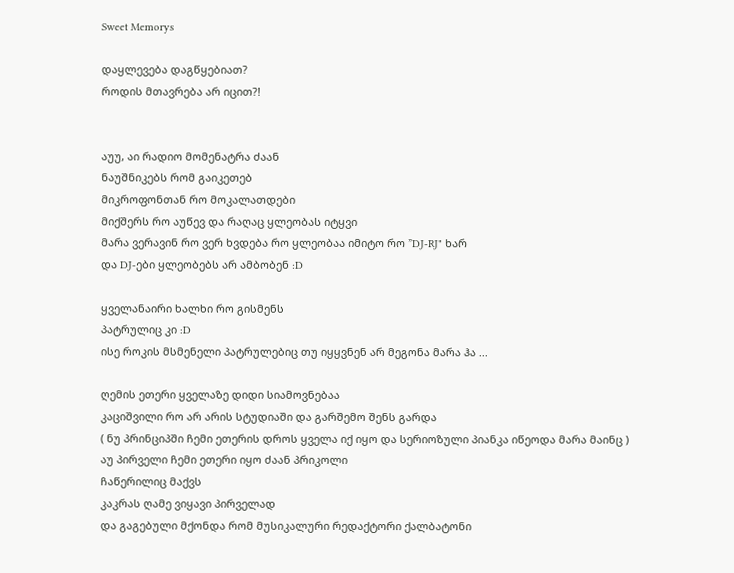Sweet Memorys

დაყლევება დაგწყებიათ?
როდის მთავრება არ იცით?!


აუუ, აი რადიო მომენატრა ძაან
ნაუშნიკებს რომ გაიკეთებ
მიკროფონთან რო მოკალათდები
მიქშერს რო აუწევ და რაღაც ყლეობას იტყვი
მარა ვერავინ რო ვერ ხვდება რო ყლეობაა იმიტო რო ”DJ-RJ" ხარ
და DJ-ები ყლეობებს არ ამბობენ :D

ყველანაირი ხალხი რო გისმენს
პატრულიც კი :D
ისე როკის მსმენელი პატრულებიც თუ იყყვნენ არ მეგონა მარა ჰა ...

ღემის ეთერი ყველაზე დიდი სიამოვნებაა
კაციშვილი რო არ არის სტუდიაში და გარშემო შენს გარდა
( ნუ პრინციპში ჩემი ეთერის დროს ყველა იქ იყო და სერიოზული პიანკა იწეოდა მარა მაინც )
აუ პირველი ჩემი ეთერი იყო ძაან პრიკოლი
ჩაწერილიც მაქვს
კაკრას ღამე ვიყავი პირველად
და გაგებული მქონდა რომ მუსიკალური რედაქტორი ქალბატონი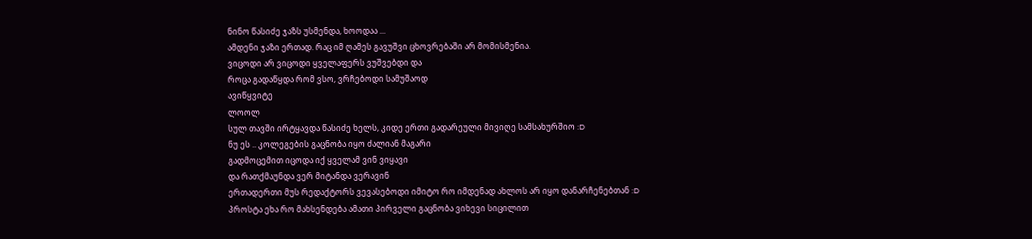ნინო წასიძე ჯაზს უსმენდა, ხოოდაა ...
ამდენი ჯაზი ერთად. რაც იმ ღამეს გავუშვი ცხოვრებაში არ მომისმენია.
ვიცოდი არ ვიცოდი ყველაფერს ვუშვებდი და
როცა გადაწყდა რომ ვსო, ვრჩებოდი სამუშაოდ
ავიწყვიტე
ლოოლ
სულ თავში ირტყავდა წასიძე ხელს, კიდე ერთი გადარეული მივიღე სამსახურშიო :D
ნუ ეს .. კოლეგების გაცნობა იყო ძალიან მაგარი
გადმოცემით იცოდა იქ ყველამ ვინ ვიყავი
და რათქმაუნდა ვერ მიტანდა ვერავინ
ერთადერთი მუს რედაქტორს ვევასებოდი იმიტო რო იმდენად ახლოს არ იყო დანარჩენებთან :D
პროსტა ეხა რო მახსენდება ამათი პირველი გაცნობა ვიხევი სიცილით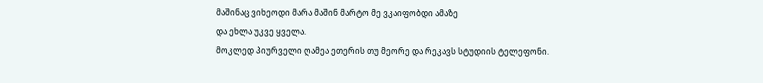მაშინაც ვიხეოდი მარა მაშინ მარტო მე ვკაიფობდი ამაზე
და ეხლა უკვე ყველა.
მოკლედ პიურველი ღამეა ეთერის თუ მეორე და რეკავს სტუდიის ტელეფონი.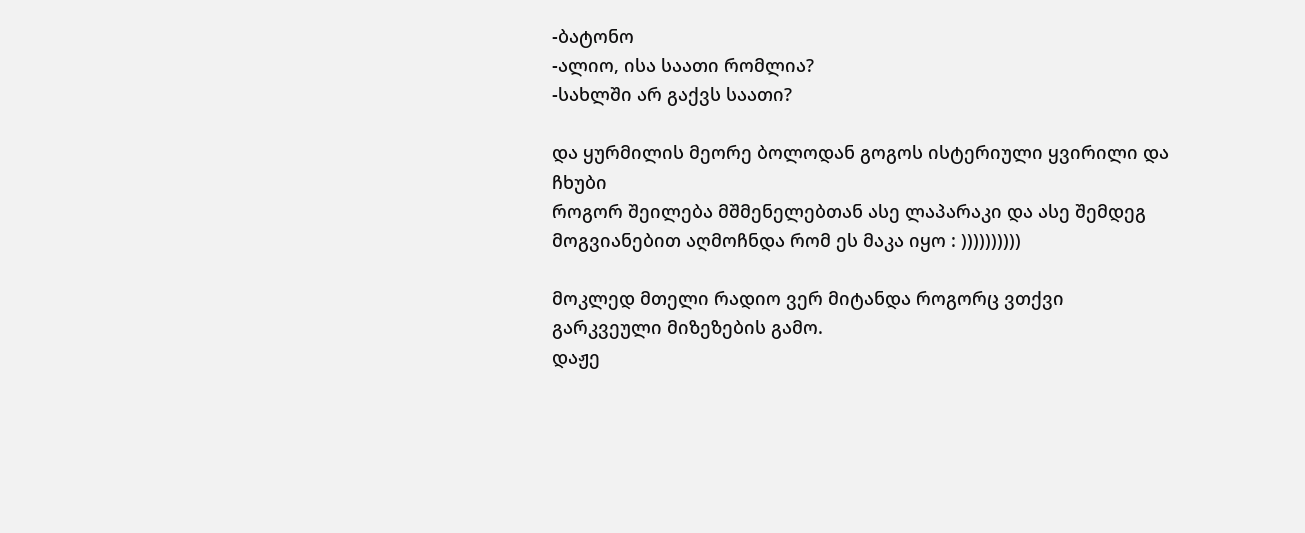-ბატონო
-ალიო, ისა საათი რომლია?
-სახლში არ გაქვს საათი?

და ყურმილის მეორე ბოლოდან გოგოს ისტერიული ყვირილი და ჩხუბი
როგორ შეილება მშმენელებთან ასე ლაპარაკი და ასე შემდეგ
მოგვიანებით აღმოჩნდა რომ ეს მაკა იყო : ))))))))))

მოკლედ მთელი რადიო ვერ მიტანდა როგორც ვთქვი
გარკვეული მიზეზების გამო.
დაჟე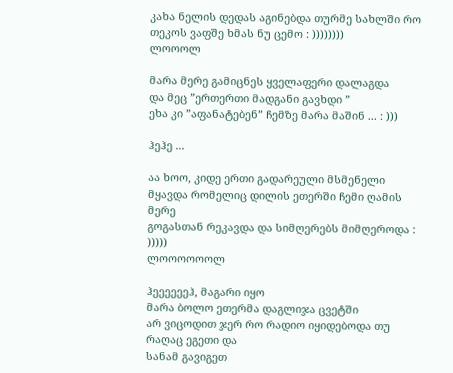კახა ნელის დედას აგინებდა თურმე სახლში რო
თეკოს ვაფშე ხმას ნუ ცემო : ))))))))
ლოოოლ

მარა მერე გამიცნეს ყველაფერი დალაგდა
და მეც ”ერთერთი მადგანი გავხდი ”
ეხა კი ”აფანატებენ” ჩემზე მარა მაშინ ... : )))

ჰეჰე ...

აა ხოო, კიდე ერთი გადარეული მსმენელი მყავდა რომელიც დილის ეთერში ჩემი ღამის მერე
გოგასთან რეკავდა და სიმღერებს მიმღეროდა : )))))
ლოოოოოოლ

ჰეეეეეეჰ, მაგარი იყო
მარა ბოლო ეთერმა დაგლიჯა ცვეტში
არ ვიცოდით ჯერ რო რადიო იყიდებოდა თუ რაღაც ეგეთი და
სანამ გავიგეთ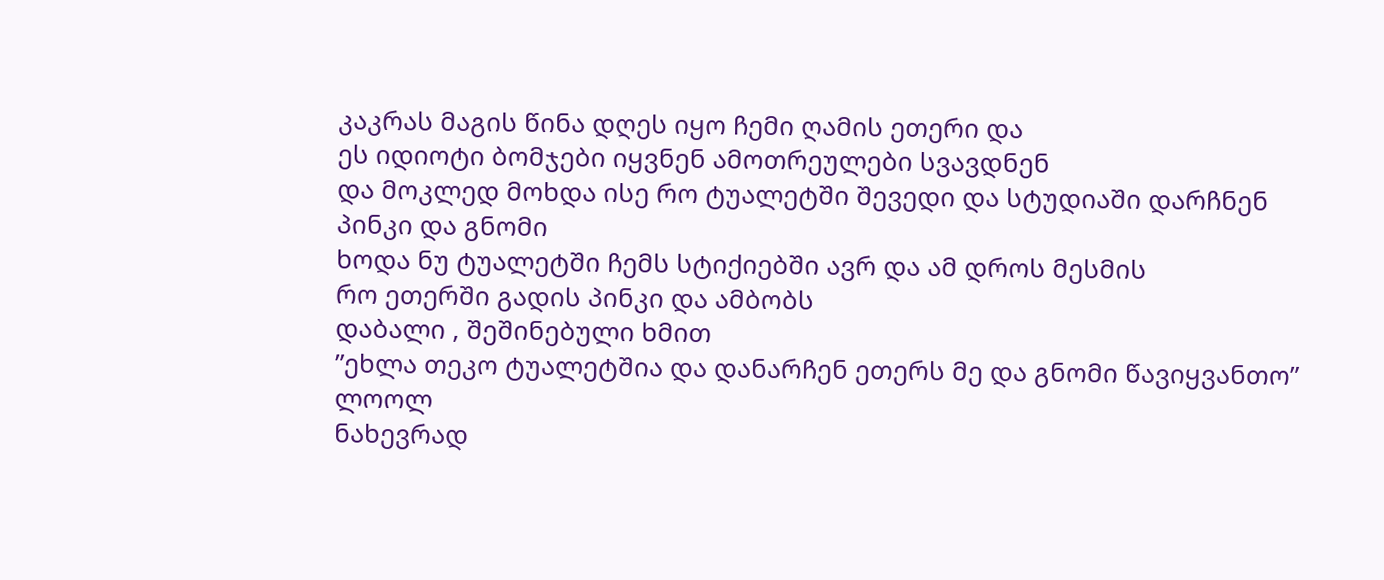კაკრას მაგის წინა დღეს იყო ჩემი ღამის ეთერი და
ეს იდიოტი ბომჯები იყვნენ ამოთრეულები სვავდნენ
და მოკლედ მოხდა ისე რო ტუალეტში შევედი და სტუდიაში დარჩნენ
პინკი და გნომი
ხოდა ნუ ტუალეტში ჩემს სტიქიებში ავრ და ამ დროს მესმის
რო ეთერში გადის პინკი და ამბობს
დაბალი , შეშინებული ხმით
”ეხლა თეკო ტუალეტშია და დანარჩენ ეთერს მე და გნომი წავიყვანთო”
ლოოლ
ნახევრად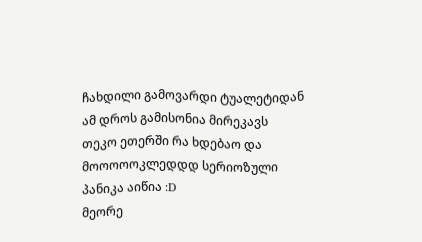ჩახდილი გამოვარდი ტუალეტიდან
ამ დროს გამისონია მირეკავს
თეკო ეთერში რა ხდებაო და
მოოოოოკლედდდ სერიოზული პანიკა აიწია :D
მეორე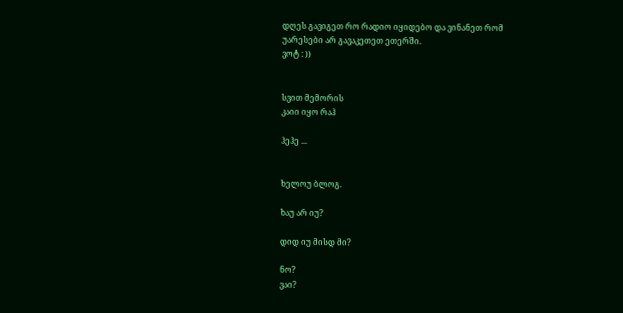დღეს გავიგეთ რო რადიო იყიდებო და ვინანეთ რომ უარესები არ გავაკეთეთ ეთერში.
ვოტ : ))


სვით მემორის
კაიი იყო რაჰ

ჰეჰე ...


ხელოუ ბლოგ.

ხაუ არ იუ?

დიდ იუ მისდ მი?

ნო?
ვაი?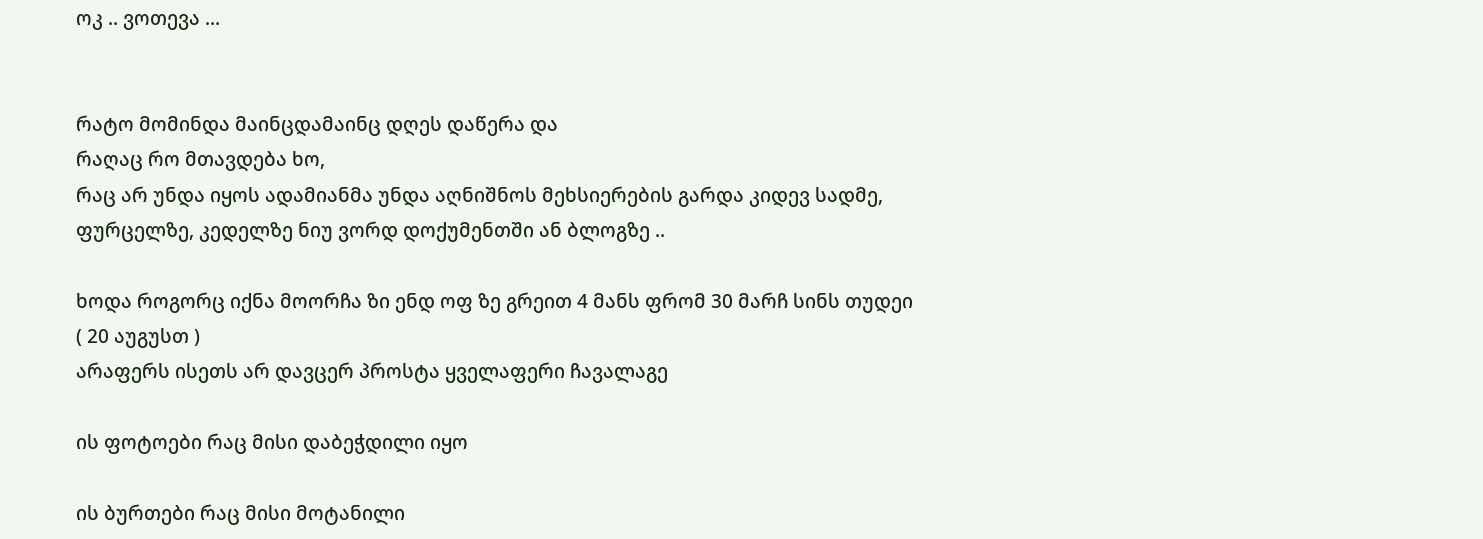ოკ .. ვოთევა ...


რატო მომინდა მაინცდამაინც დღეს დაწერა და
რაღაც რო მთავდება ხო,
რაც არ უნდა იყოს ადამიანმა უნდა აღნიშნოს მეხსიერების გარდა კიდევ სადმე,
ფურცელზე, კედელზე ნიუ ვორდ დოქუმენთში ან ბლოგზე ..

ხოდა როგორც იქნა მოორჩა ზი ენდ ოფ ზე გრეით 4 მანს ფრომ 30 მარჩ სინს თუდეი ( 20 აუგუსთ )
არაფერს ისეთს არ დავცერ პროსტა ყველაფერი ჩავალაგე

ის ფოტოები რაც მისი დაბეჭდილი იყო

ის ბურთები რაც მისი მოტანილი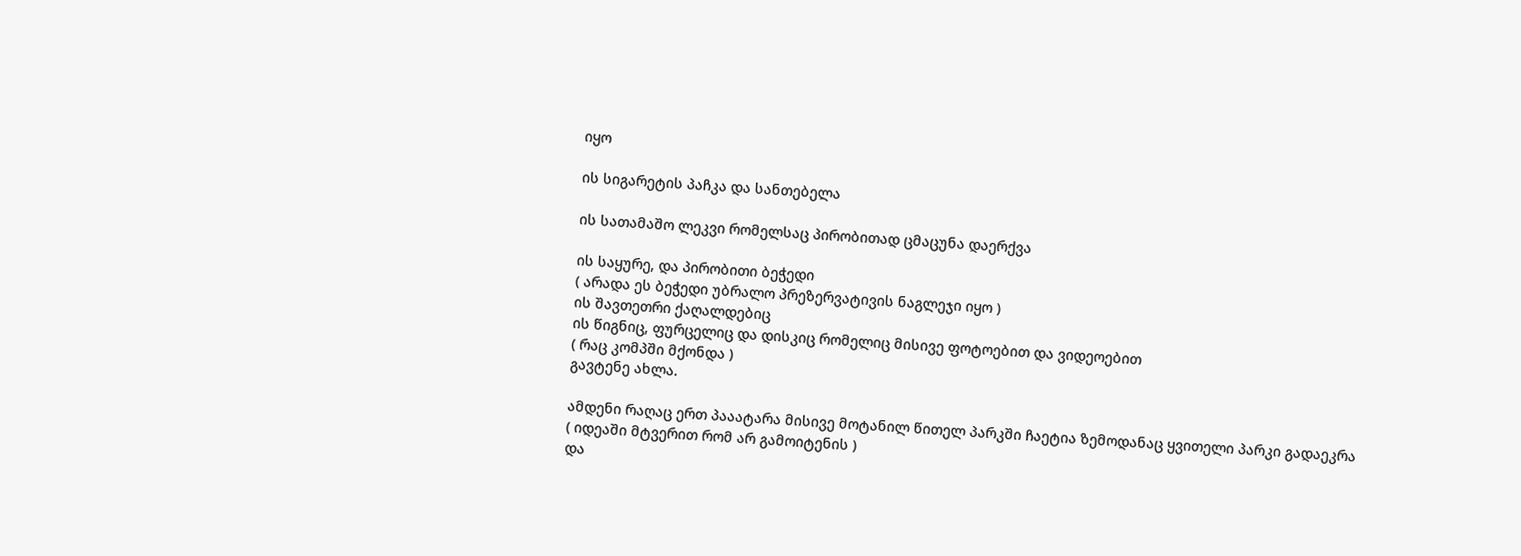იყო

ის სიგარეტის პაჩკა და სანთებელა

ის სათამაშო ლეკვი რომელსაც პირობითად ცმაცუნა დაერქვა

ის საყურე, და პირობითი ბეჭედი
( არადა ეს ბეჭედი უბრალო პრეზერვატივის ნაგლეჯი იყო )
ის შავთეთრი ქაღალდებიც
ის წიგნიც, ფურცელიც და დისკიც რომელიც მისივე ფოტოებით და ვიდეოებით
( რაც კომპში მქონდა )
გავტენე ახლა.

ამდენი რაღაც ერთ პააატარა მისივე მოტანილ წითელ პარკში ჩაეტია ზემოდანაც ყვითელი პარკი გადაეკრა
( იდეაში მტვერით რომ არ გამოიტენის )
და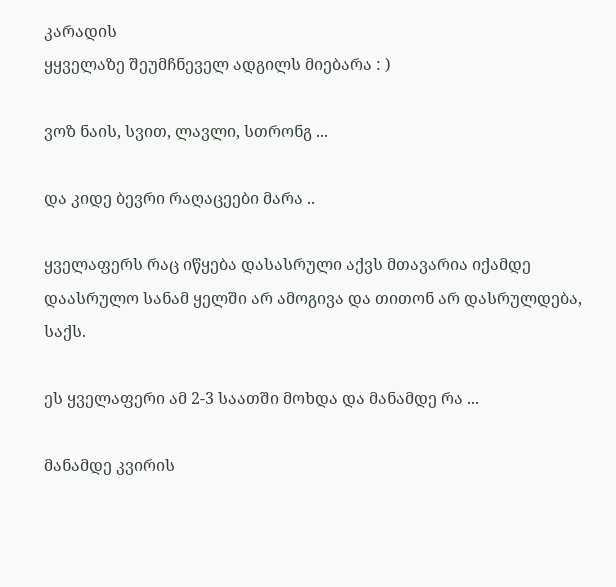კარადის
ყყველაზე შეუმჩნეველ ადგილს მიებარა : )

ვოზ ნაის, სვით, ლავლი, სთრონგ ...

და კიდე ბევრი რაღაცეები მარა ..

ყველაფერს რაც იწყება დასასრული აქვს მთავარია იქამდე დაასრულო სანამ ყელში არ ამოგივა და თითონ არ დასრულდება, საქს.

ეს ყველაფერი ამ 2-3 საათში მოხდა და მანამდე რა ...

მანამდე კვირის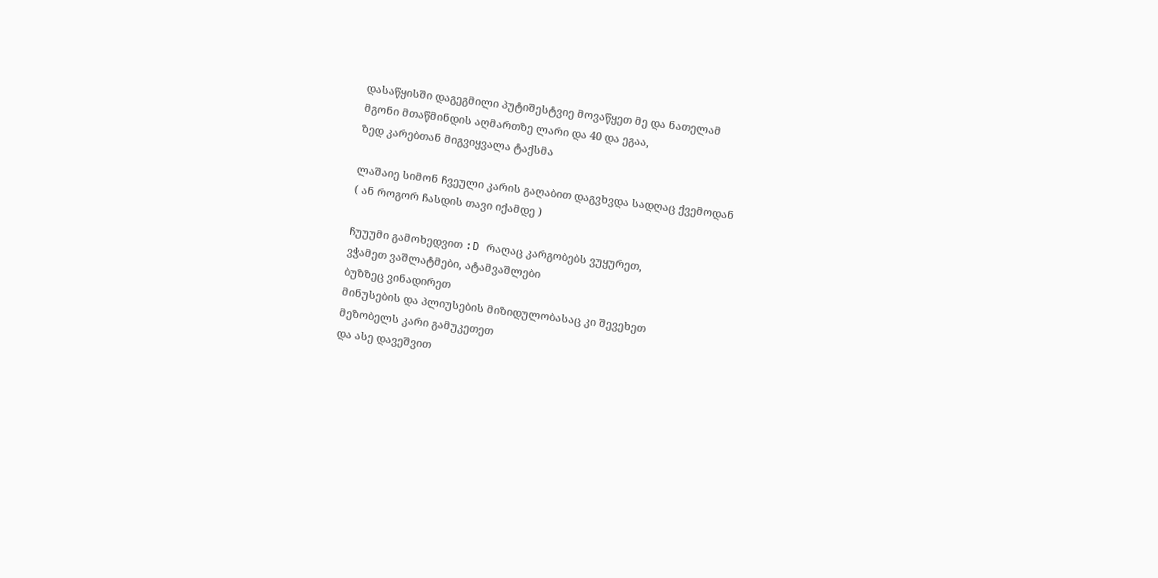დასაწყისში დაგეგმილი პუტიშესტვიე მოვაწყეთ მე და ნათელამ
მგონი მთაწმინდის აღმართზე ლარი და 40 და ეგაა,
ზედ კარებთან მიგვიყვალა ტაქსმა

ლაშაიე სიმონ ჩვეული კარის გაღაბით დაგვხვდა სადღაც ქვემოდან
( ან როგორ ჩასდის თავი იქამდე )

ჩუუუმი გამოხედვით :D რაღაც კარგობებს ვუყურეთ,
ვჭამეთ ვაშლატმები, ატამვაშლები
ბუზზეც ვინადირეთ
მინუსების და პლიუსების მიზიდულობასაც კი შევეხეთ
მეზობელს კარი გამუკეთეთ
და ასე დავეშვით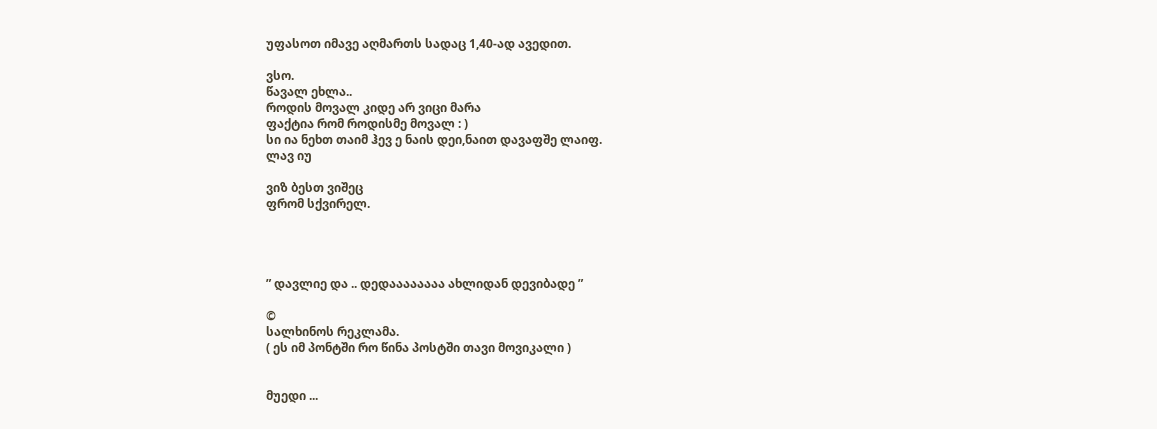უფასოთ იმავე აღმართს სადაც 1,40-ად ავედით.

ვსო.
წავალ ეხლა..
როდის მოვალ კიდე არ ვიცი მარა
ფაქტია რომ როდისმე მოვალ : )
სი ია ნეხთ თაიმ ჰევ ე ნაის დეი,ნაით დავაფშე ლაიფ.
ლავ იუ

ვიზ ბესთ ვიშეც
ფრომ სქვირელ.




” დავლიე და .. დედაააააააა ახლიდან დევიბადე ”

©
სალხინოს რეკლამა.
( ეს იმ პონტში რო წინა პოსტში თავი მოვიკალი )


მუედი ...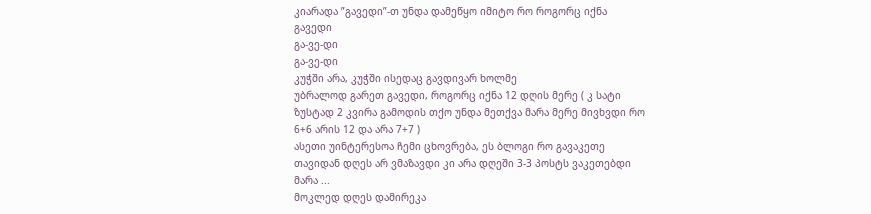კიარადა ”გავედი”-თ უნდა დამეწყო იმიტო რო როგორც იქნა გავედი
გა-ვე-დი
გა-ვე-დი
კუჭში არა, კუჭში ისედაც გავდივარ ხოლმე
უბრალოდ გარეთ გავედი, როგორც იქნა 12 დღის მერე ( კ სატი ზუსტად 2 კვირა გამოდის თქო უნდა მეთქვა მარა მერე მივხვდი რო 6+6 არის 12 და არა 7+7 )
ასეთი უინტერესოა ჩემი ცხოვრება, ეს ბლოგი რო გავაკეთე თავიდან დღეს არ ვმაზავდი კი არა დღეში 3-3 პოსტს ვაკეთებდი მარა ...
მოკლედ დღეს დამირეკა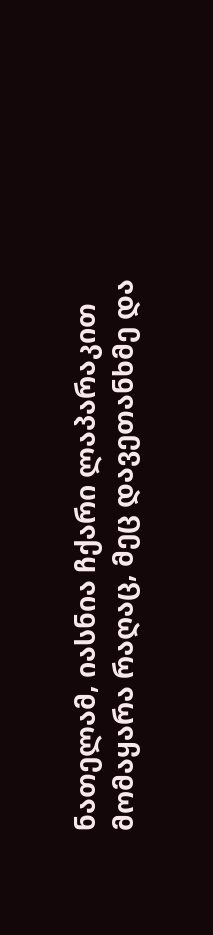ნათელამ, იასნია ჩქარი ლაპარაკით
მომაყარა რაღაც, მეც დავეთანხმე და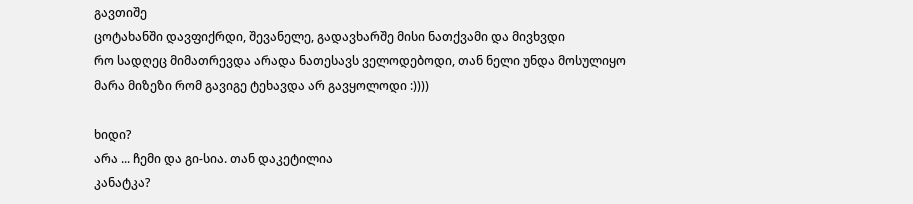გავთიშე
ცოტახანში დავფიქრდი, შევანელე, გადავხარშე მისი ნათქვამი და მივხვდი
რო სადღეც მიმათრევდა არადა ნათესავს ველოდებოდი, თან ნელი უნდა მოსულიყო
მარა მიზეზი რომ გავიგე ტეხავდა არ გავყოლოდი :))))

ხიდი?
არა ... ჩემი და გი-სია. თან დაკეტილია
კანატკა?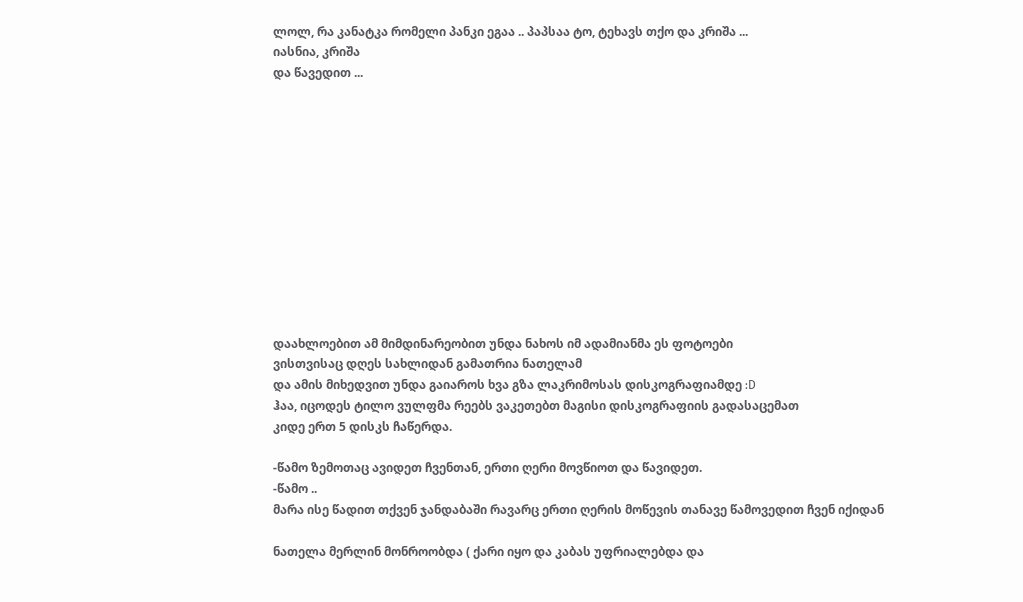ლოლ, რა კანატკა რომელი პანკი ეგაა .. პაპსაა ტო, ტეხავს თქო და კრიშა ...
იასნია, კრიშა
და წავედით ...












დაახლოებით ამ მიმდინარეობით უნდა ნახოს იმ ადამიანმა ეს ფოტოები
ვისთვისაც დღეს სახლიდან გამათრია ნათელამ
და ამის მიხედვით უნდა გაიაროს ხვა გზა ლაკრიმოსას დისკოგრაფიამდე :D
ჰაა, იცოდეს ტილო ვულფმა რეებს ვაკეთებთ მაგისი დისკოგრაფიის გადასაცემათ
კიდე ერთ 5 დისკს ჩაწერდა.

-წამო ზემოთაც ავიდეთ ჩვენთან, ერთი ღერი მოვწიოთ და წავიდეთ.
-წამო ..
მარა ისე წადით თქვენ ჯანდაბაში რავარც ერთი ღერის მოწევის თანავე წამოვედით ჩვენ იქიდან

ნათელა მერლინ მონროობდა ( ქარი იყო და კაბას უფრიალებდა და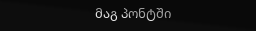მაგ პონტში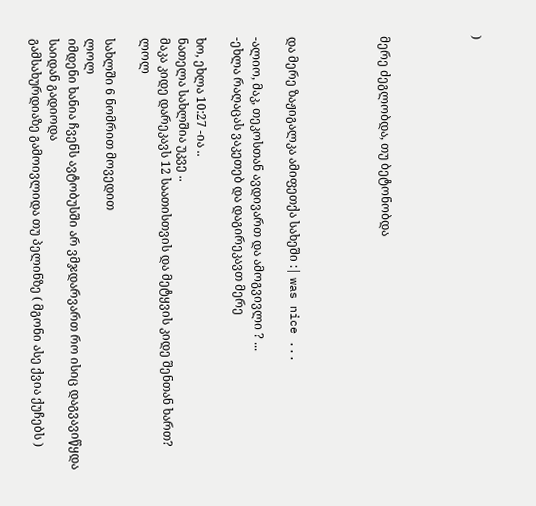)




მერე ძეგლობდა, თუ ბეტონობდა




და მერე ზაჟიგალკა ამიფეთქა სახეში :| was nice ...

-ალიო, მაკ, თეკოსთან ავდივართ და ამოგვივლი ? ...
-ეხლა რაღაცას ვაკეთებ და დაგირეკავთ მერე

ხო, ეხლა 10:27 -ია ..
ნათელა სახლშია უკვე ..
მაკა კიდე დარეკავს 12 საათისთვის და მეტყვის კიდე შენთან ხართ?
ლოლ

სახლში 6 ნომრით მოვედით
ლოლ
იმდენი ხანია ჩვენს ავტობუსში არ ვმჯდარვართ რო ისიც დაგვავიწყდა საიდან გადიოდა
გამსახურდიაზე გამოივლიდა თუ პელინზე ( მგონი ასე ქვია ქუჩებს )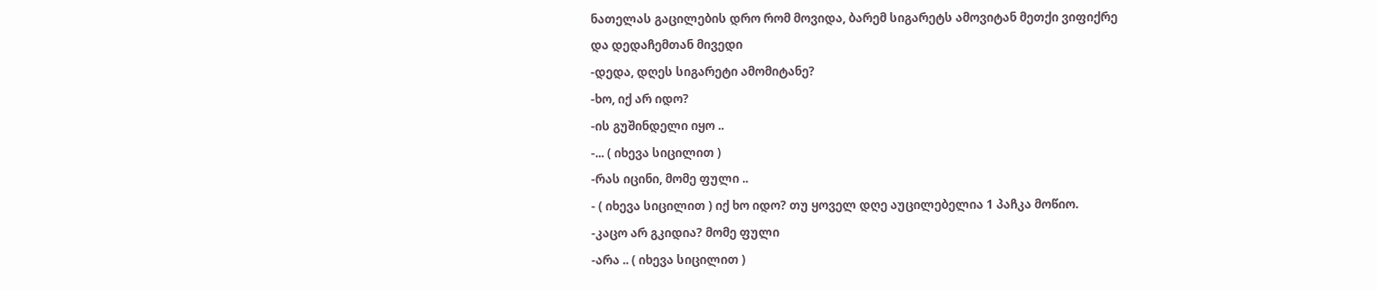ნათელას გაცილების დრო რომ მოვიდა, ბარემ სიგარეტს ამოვიტან მეთქი ვიფიქრე
და დედაჩემთან მივედი
-დედა, დღეს სიგარეტი ამომიტანე?
-ხო, იქ არ იდო?
-ის გუშინდელი იყო ..
-... ( იხევა სიცილით )
-რას იცინი, მომე ფული ..
- ( იხევა სიცილით ) იქ ხო იდო? თუ ყოველ დღე აუცილებელია 1 პაჩკა მოწიო.
-კაცო არ გკიდია? მომე ფული
-არა .. ( იხევა სიცილით )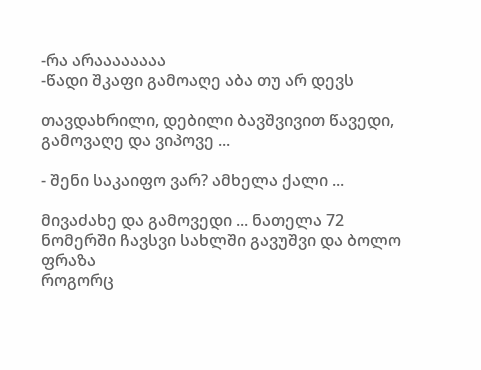-რა არაააააააა
-წადი შკაფი გამოაღე აბა თუ არ დევს

თავდახრილი, დებილი ბავშვივით წავედი, გამოვაღე და ვიპოვე ...

- შენი საკაიფო ვარ? ამხელა ქალი ...

მივაძახე და გამოვედი ... ნათელა 72 ნომერში ჩავსვი სახლში გავუშვი და ბოლო ფრაზა
როგორც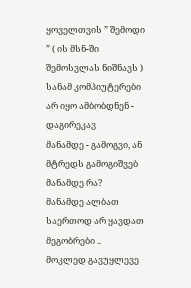ყოველთვის ” შემოდი ” ( ის მსნ-ში შემოსვლას ნიშნავს )
სანამ კომპიუტერები არ იყო ამბობდნენ - დაგირეკავ
მანამდე - გამოგვი, ან მტრედს გამოგიშვებ
მანამდე რა?
მანამდე ალბათ საერთოდ არ ყავდათ მეგობრები ..
მოკლედ გავუყლევე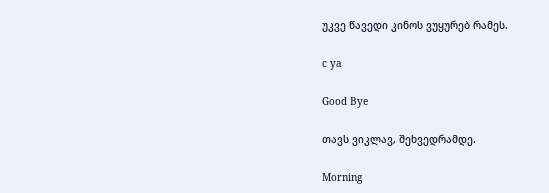უკვე წავედი კინოს ვუყურებ რამეს.

c ya

Good Bye

თავს ვიკლავ, შეხვედრამდე.

Morning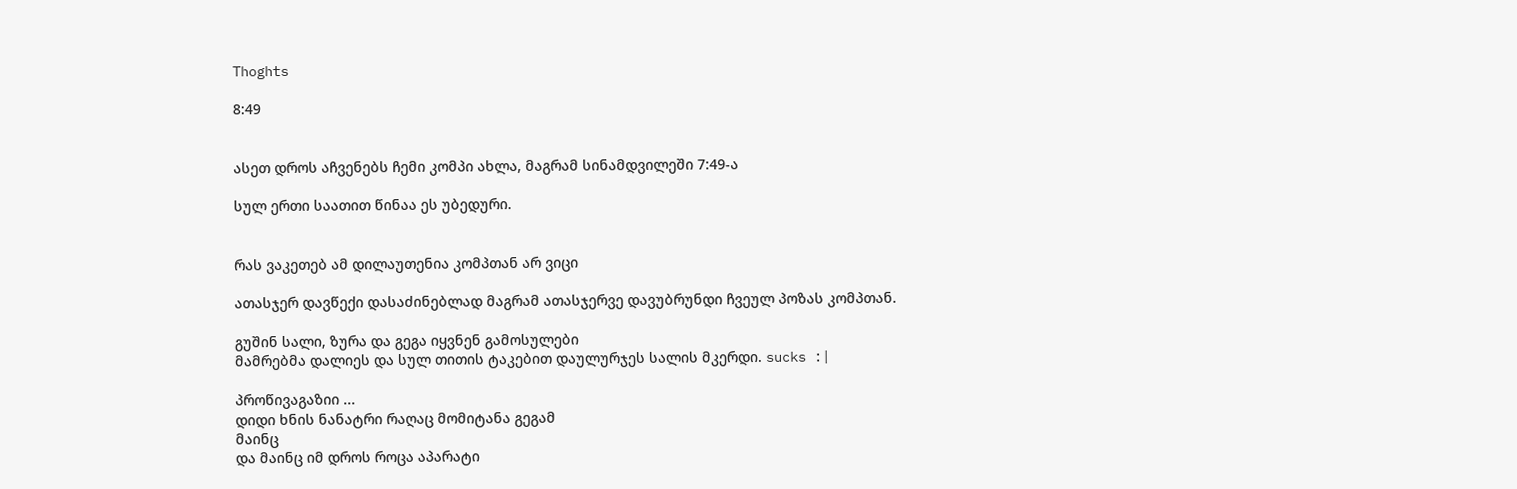Thoghts

8:49


ასეთ დროს აჩვენებს ჩემი კომპი ახლა, მაგრამ სინამდვილეში 7:49-ა

სულ ერთი საათით წინაა ეს უბედური.


რას ვაკეთებ ამ დილაუთენია კომპთან არ ვიცი

ათასჯერ დავწექი დასაძინებლად მაგრამ ათასჯერვე დავუბრუნდი ჩვეულ პოზას კომპთან.

გუშინ სალი, ზურა და გეგა იყვნენ გამოსულები
მამრებმა დალიეს და სულ თითის ტაკებით დაულურჯეს სალის მკერდი. sucks :|

პროწივაგაზიი ...
დიდი ხნის ნანატრი რაღაც მომიტანა გეგამ
მაინც
და მაინც იმ დროს როცა აპარატი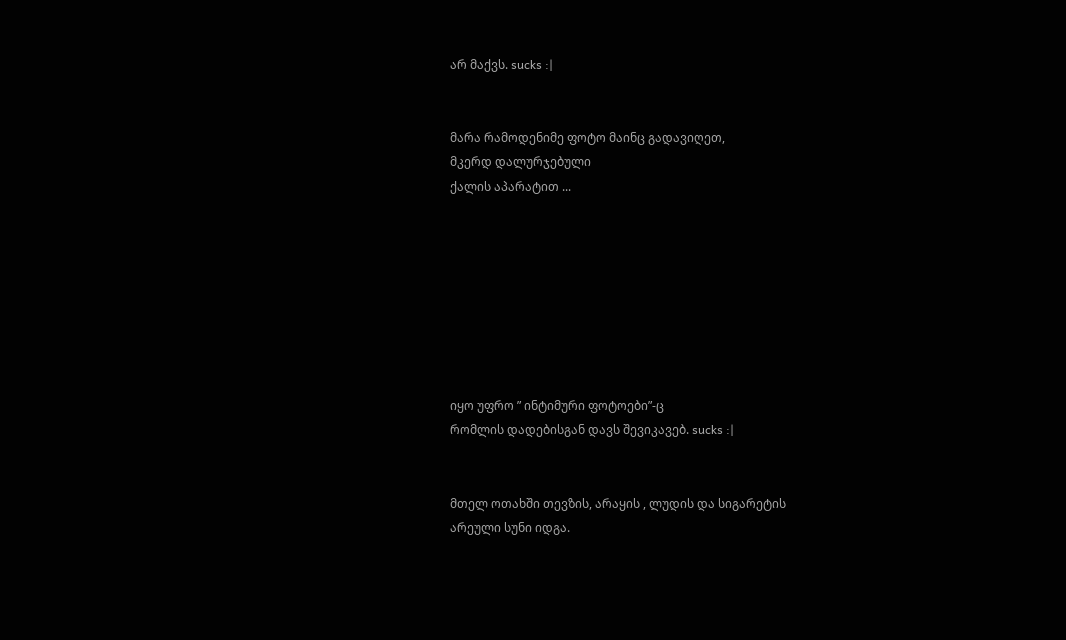არ მაქვს. sucks :|


მარა რამოდენიმე ფოტო მაინც გადავიღეთ,
მკერდ დალურჯებული
ქალის აპარატით ...








იყო უფრო ” ინტიმური ფოტოები”-ც
რომლის დადებისგან დავს შევიკავებ. sucks :|


მთელ ოთახში თევზის, არაყის , ლუდის და სიგარეტის
არეული სუნი იდგა.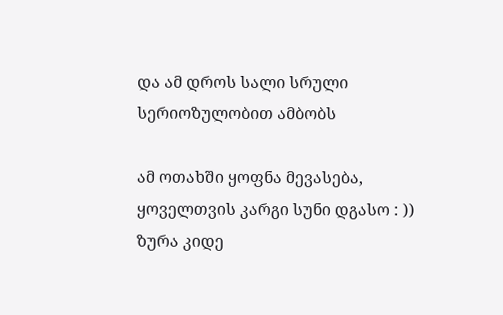და ამ დროს სალი სრული სერიოზულობით ამბობს

ამ ოთახში ყოფნა მევასება, ყოველთვის კარგი სუნი დგასო : ))
ზურა კიდე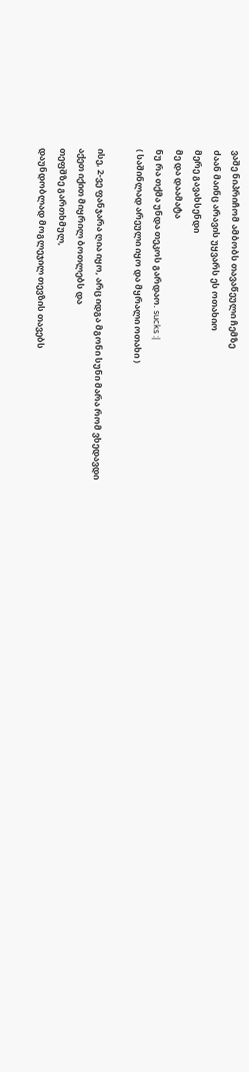ვაშე ნიპრიჩომ ამბობს თავაწეული ჩემზე
ძაან მაინც არავის უყვარს ეს ოთახიო
მერე გავახსენდი
მე და დაამატა
ნუ რა თქმა უნდა თეკოს გარდაო. sucks :|
( საშინლად არეული იყო და მყრალი ოთახი )

ისე, 2-ვე ფანჯარა ღია იყო, არც იდგა მგონი სუნი მარა რომ ვხედავდი
აქეთ იქით მიყრილ ბოთლებს და
თეფშზე გართხმულ,
დაუნდობლად მოგლეჯილ თევზის თავებს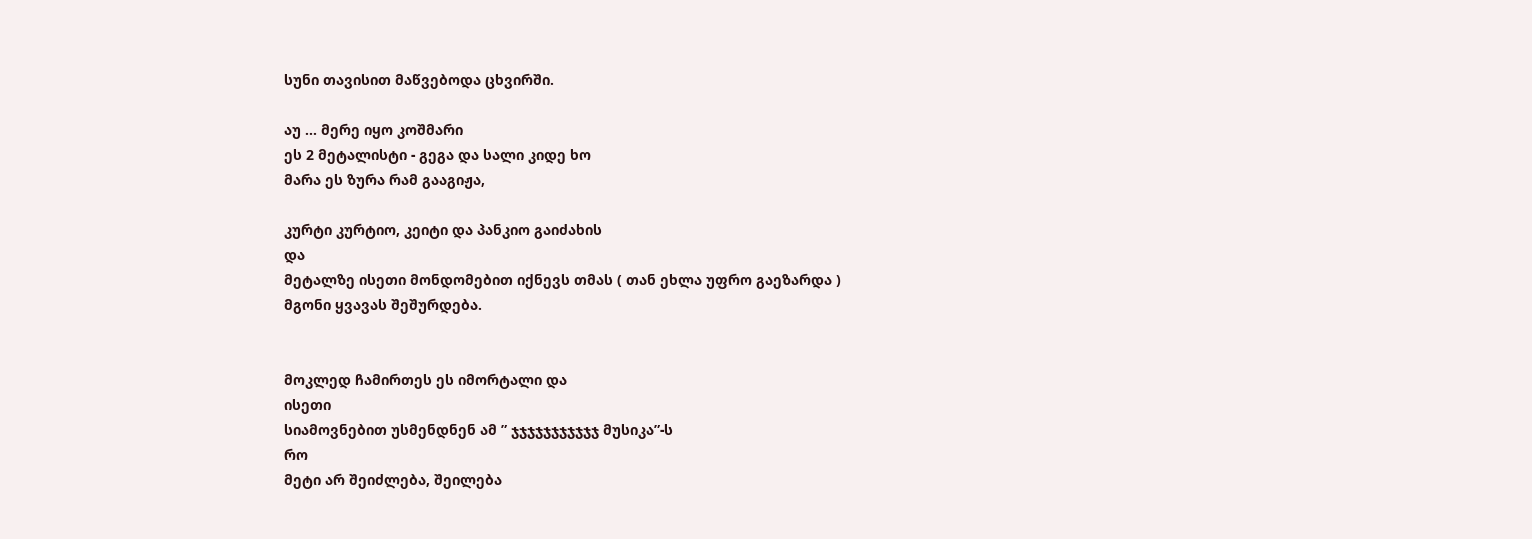სუნი თავისით მაწვებოდა ცხვირში.

აუ ... მერე იყო კოშმარი
ეს 2 მეტალისტი - გეგა და სალი კიდე ხო
მარა ეს ზურა რამ გააგიჟა,

კურტი კურტიო, კეიტი და პანკიო გაიძახის
და
მეტალზე ისეთი მონდომებით იქნევს თმას ( თან ეხლა უფრო გაეზარდა )
მგონი ყვავას შეშურდება.


მოკლედ ჩამირთეს ეს იმორტალი და
ისეთი
სიამოვნებით უსმენდნენ ამ ” ჯჯჯჯჯჯჯჯჯჯჯ მუსიკა”-ს
რო
მეტი არ შეიძლება, შეილება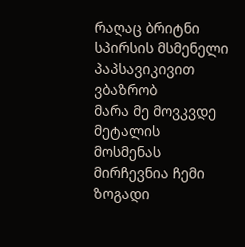რაღაც ბრიტნი სპირსის მსმენელი პაპსავიკივით ვბაზრობ
მარა მე მოვკვდე მეტალის
მოსმენას
მირჩევნია ჩემი ზოგადი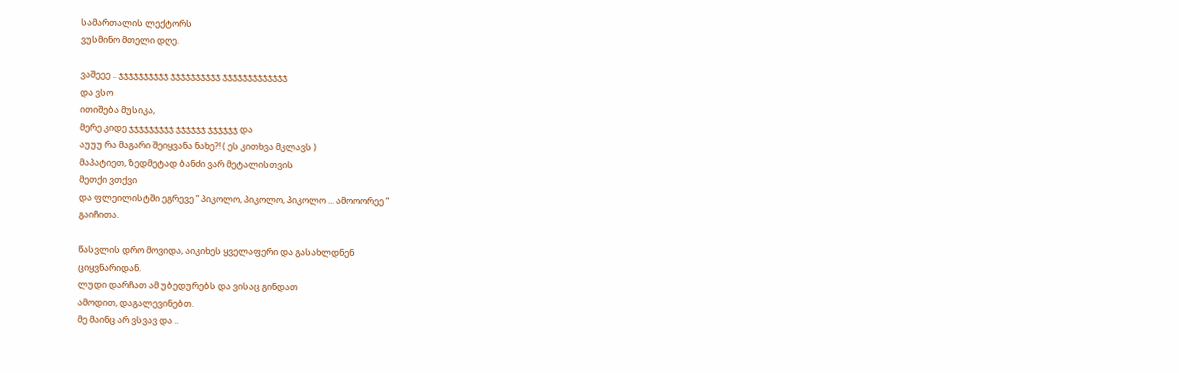სამართალის ლექტორს
ვუსმინო მთელი დღე.

ვაშეეე .. ჯჯჯჯჯჯჯჯჯჯ ჯჯჯჯჯჯჯჯჯჯ ჯჯჯჯჯჯჯჯჯჯჯჯჯ
და ვსო
ითიშება მუსიკა,
მერე კიდე ჯჯჯჯჯჯჯჯჯ ჯჯჯჯჯჯ ჯჯჯჯჯჯ და
აუუუ რა მაგარი შეიყვანა ნახე?! ( ეს კითხვა მკლავს )
მაპატიეთ, ზედმეტად ბანძი ვარ მეტალისთვის
მეთქი ვთქვი
და ფლეილისტში ეგრევე ” პიკოლო, პიკოლო, პიკოლო ... ამოოორეე ”
გაიჩითა.

წასვლის დრო მოვიდა, აიკიხეს ყველაფერი და გასახლდნენ
ციყვნარიდან.
ლუდი დარჩათ ამ უბედურებს და ვისაც გინდათ
ამოდით, დაგალევინებთ.
მე მაინც არ ვსვავ და ..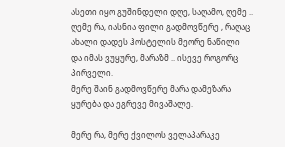ასეთი იყო გუშინდელი დღე, საღამო, ღემე ..
ღემე რა, იასნია ფილი გადმოვწერე , რაღაც ახალი დადეს ჰოსტელის მეორე ნაწილი
და იმას ვუყურე, მარაზმ .. ისევე როგორც პირველი.
მერე შაინ გადმოვწერე მარა დამეზარა ყურება და ეგრევე მივაშალე.

მერე რა, მერე ქვილოს ველაპარაკე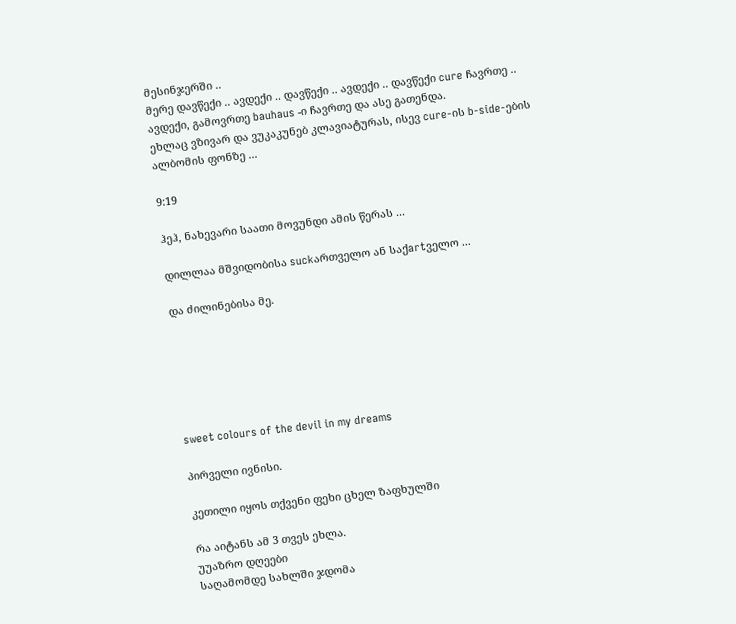მესინჯერში ..
მერე დავწექი .. ავდექი .. დავწექი .. ავდექი .. დავწექი cure ჩავრთე ..
ავდექი, გამოვრთე bauhaus -ი ჩავრთე და ასე გათენდა.
ეხლაც ვზივარ და ვუკაკუნებ კლავიატურას, ისევ cure-ის b-side-ების
ალბომის ფონზე ...

9:19

ჰეჰ, ნახევარი საათი მოვუნდი ამის წერას ...

დილლაა მშვიდობისა suckართველო ან საქartველო ...

და ძილინებისა მე.






sweet colours of the devil in my dreams

პირველი ივნისი.

კეთილი იყოს თქვენი ფეხი ცხელ ზაფხულში

რა აიტანს ამ 3 თვეს ეხლა.
უუაზრო დღეები
საღამომდე სახლში ჯდომა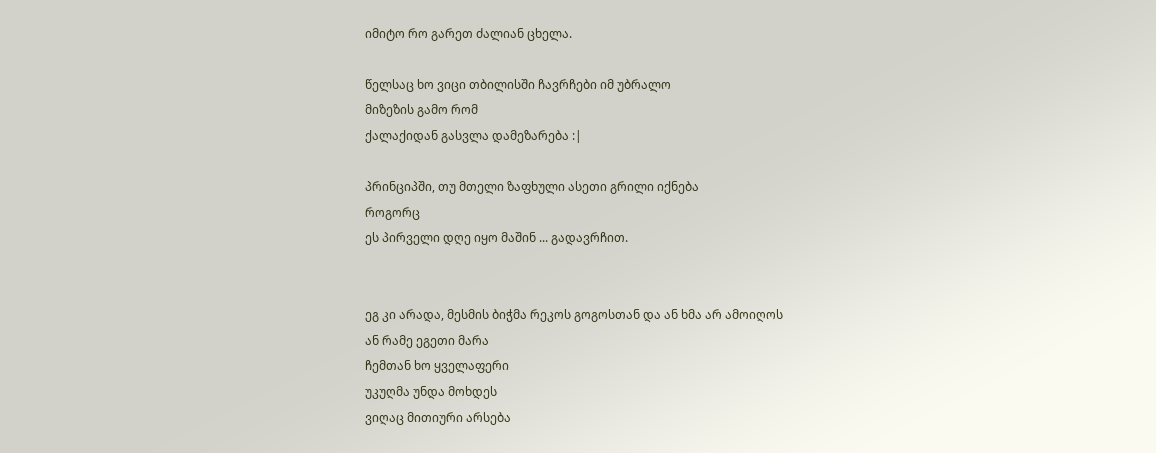იმიტო რო გარეთ ძალიან ცხელა.

წელსაც ხო ვიცი თბილისში ჩავრჩები იმ უბრალო
მიზეზის გამო რომ
ქალაქიდან გასვლა დამეზარება :|

პრინციპში, თუ მთელი ზაფხული ასეთი გრილი იქნება
როგორც
ეს პირველი დღე იყო მაშინ ... გადავრჩით.


ეგ კი არადა, მესმის ბიჭმა რეკოს გოგოსთან და ან ხმა არ ამოიღოს
ან რამე ეგეთი მარა
ჩემთან ხო ყველაფერი
უკუღმა უნდა მოხდეს
ვიღაც მითიური არსება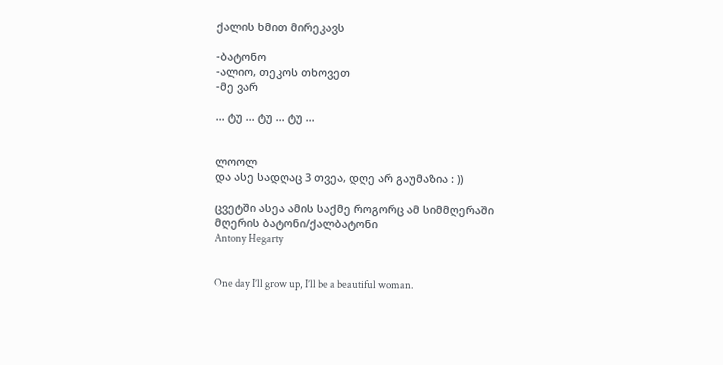ქალის ხმით მირეკავს

-ბატონო
-ალიო, თეკოს თხოვეთ
-მე ვარ

... ტუ ... ტუ ... ტუ ...


ლოოლ
და ასე სადღაც 3 თვეა, დღე არ გაუმაზია : ))

ცვეტში ასეა ამის საქმე როგორც ამ სიმმღერაში
მღერის ბატონი/ქალბატონი
Antony Hegarty


One day I’ll grow up, I’ll be a beautiful woman.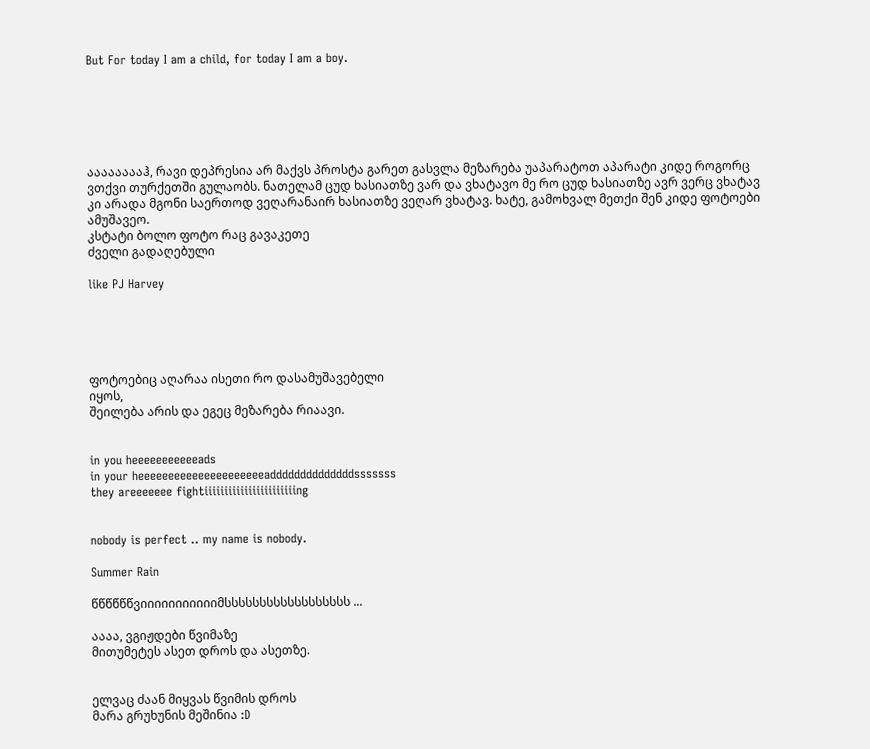But For today I am a child, for today I am a boy.






ააააააააჰ, რავი დეპრესია არ მაქვს პროსტა გარეთ გასვლა მეზარება უაპარატოთ აპარატი კიდე როგორც ვთქვი თურქეთში გულაობს. ნათელამ ცუდ ხასიათზე ვარ და ვხატავო მე რო ცუდ ხასიათზე ავრ ვერც ვხატავ კი არადა მგონი საერთოდ ვეღარანაირ ხასიათზე ვეღარ ვხატავ. ხატე, გამოხვალ მეთქი შენ კიდე ფოტოები ამუშავეო.
კსტატი ბოლო ფოტო რაც გავაკეთე
ძველი გადაღებული

like PJ Harvey





ფოტოებიც აღარაა ისეთი რო დასამუშავებელი
იყოს,
შეილება არის და ეგეც მეზარება რიაავი.


in you heeeeeeeeeeeads
in your heeeeeeeeeeeeeeeeeeeeeaddddddddddddddsssssss
they areeeeeee fightiiiiiiiiiiiiiiiiiiiiiiing


nobody is perfect .. my name is nobody.

Summer Rain

წწწწწწვიიიიიიიიიიიმსსსსსსსსსსსსსსსსსს ...

აააა, ვგიჟდები წვიმაზე
მითუმეტეს ასეთ დროს და ასეთზე.


ელვაც ძაან მიყვას წვიმის დროს
მარა გრუხუნის მეშინია :D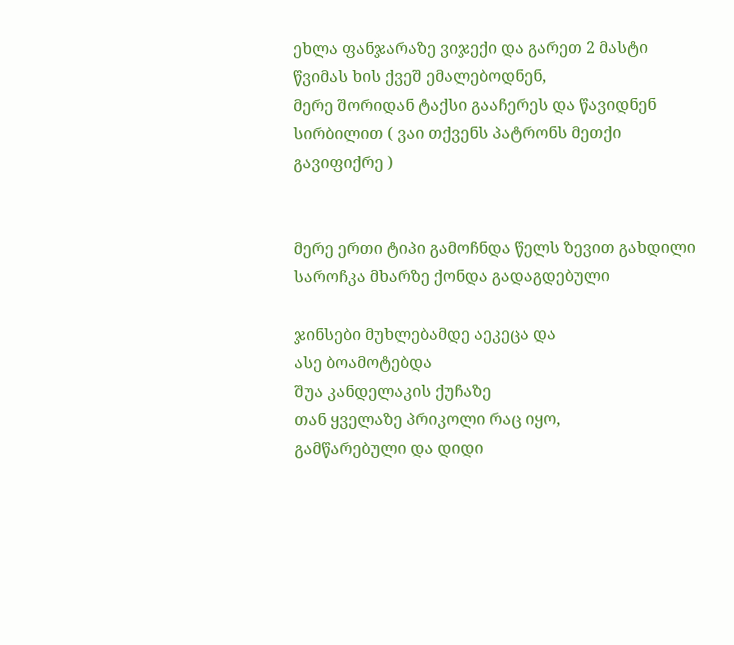ეხლა ფანჯარაზე ვიჯექი და გარეთ 2 მასტი წვიმას ხის ქვეშ ემალებოდნენ,
მერე შორიდან ტაქსი გააჩერეს და წავიდნენ სირბილით ( ვაი თქვენს პატრონს მეთქი გავიფიქრე )


მერე ერთი ტიპი გამოჩნდა წელს ზევით გახდილი
საროჩკა მხარზე ქონდა გადაგდებული

ჯინსები მუხლებამდე აეკეცა და
ასე ბოამოტებდა
შუა კანდელაკის ქუჩაზე
თან ყველაზე პრიკოლი რაც იყო,
გამწარებული და დიდი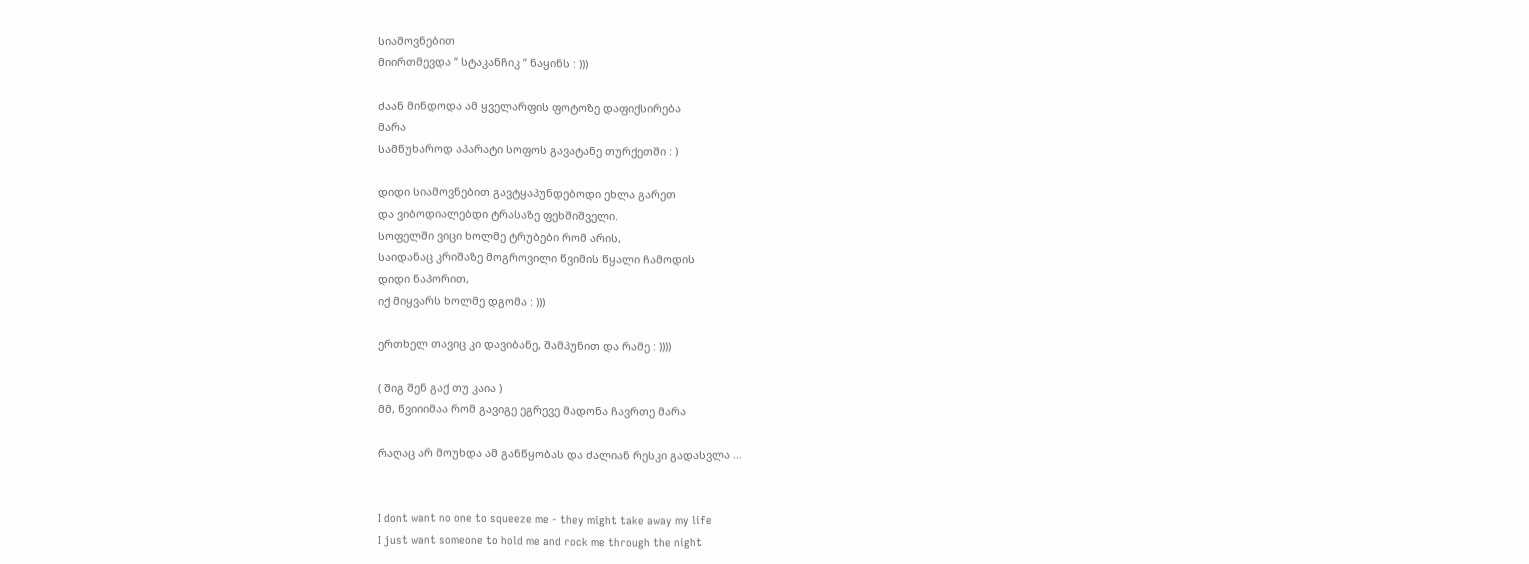სიამოვნებით
მიირთმევდა ” სტაკანჩიკ ” ნაყინს : )))

ძაან მინდოდა ამ ყველარფის ფოტოზე დაფიქსირება
მარა
სამწუხაროდ აპარატი სოფოს გავატანე თურქეთში : )

დიდი სიამოვნებით გავტყაპუნდებოდი ეხლა გარეთ
და ვიბოდიალებდი ტრასაზე ფეხშიშველი.
სოფელში ვიცი ხოლმე ტრუბები რომ არის,
საიდანაც კრიშაზე მოგროვილი წვიმის წყალი ჩამოდის
დიდი ნაპორით,
იქ მიყვარს ხოლმე დგომა : )))

ერთხელ თავიც კი დავიბანე, შამპუნით და რამე : ))))

( შიგ შენ გაქ თუ კაია )
მმ, წვიიიმაა რომ გავიგე ეგრევე მადონა ჩავრთე მარა

რაღაც არ მოუხდა ამ განწყობას და ძალიან რესკი გადასვლა ...


I dont want no one to squeeze me - they might take away my life
I just want someone to hold me and rock me through the night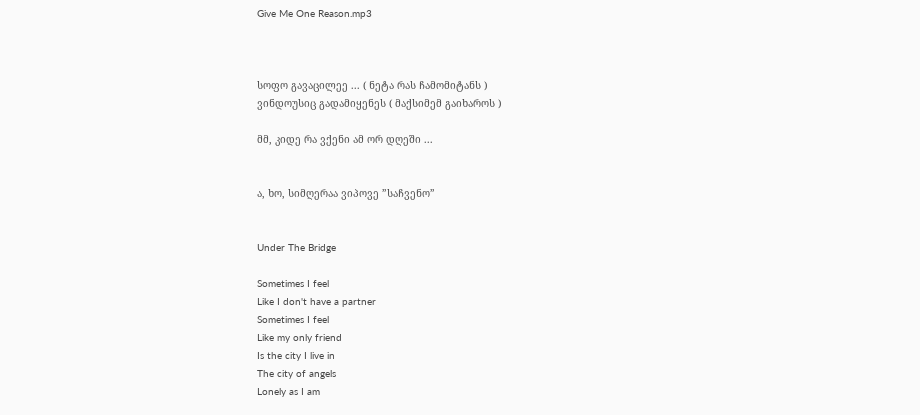Give Me One Reason.mp3



სოფო გავაცილეე ... ( ნეტა რას ჩამომიტანს )
ვინდოუსიც გადამიყენეს ( მაქსიმემ გაიხაროს )

მმ, კიდე რა ვქენი ამ ორ დღეში ...


ა, ხო, სიმღერაა ვიპოვე ”საჩვენო”


Under The Bridge

Sometimes I feel
Like I don't have a partner
Sometimes I feel
Like my only friend
Is the city I live in
The city of angels
Lonely as I am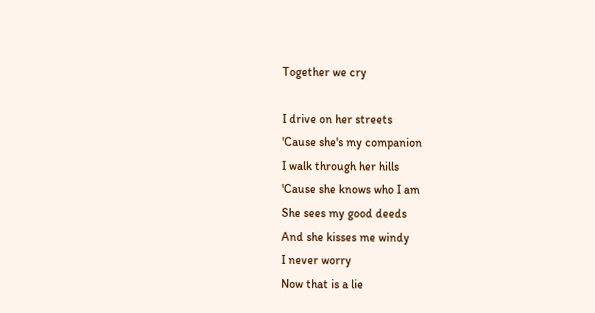Together we cry

I drive on her streets
'Cause she's my companion
I walk through her hills
'Cause she knows who I am
She sees my good deeds
And she kisses me windy
I never worry
Now that is a lie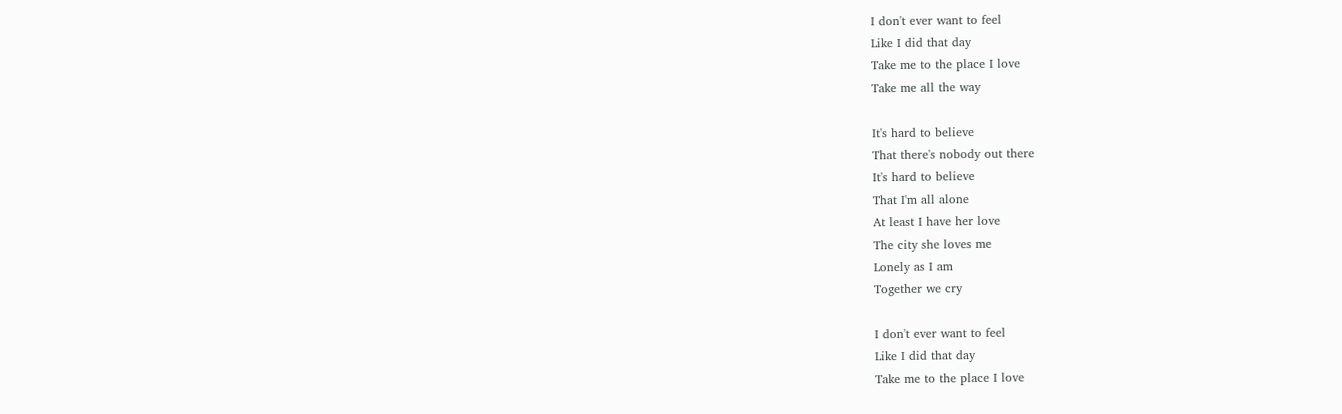I don't ever want to feel
Like I did that day
Take me to the place I love
Take me all the way

It's hard to believe
That there's nobody out there
It's hard to believe
That I'm all alone
At least I have her love
The city she loves me
Lonely as I am
Together we cry

I don't ever want to feel
Like I did that day
Take me to the place I love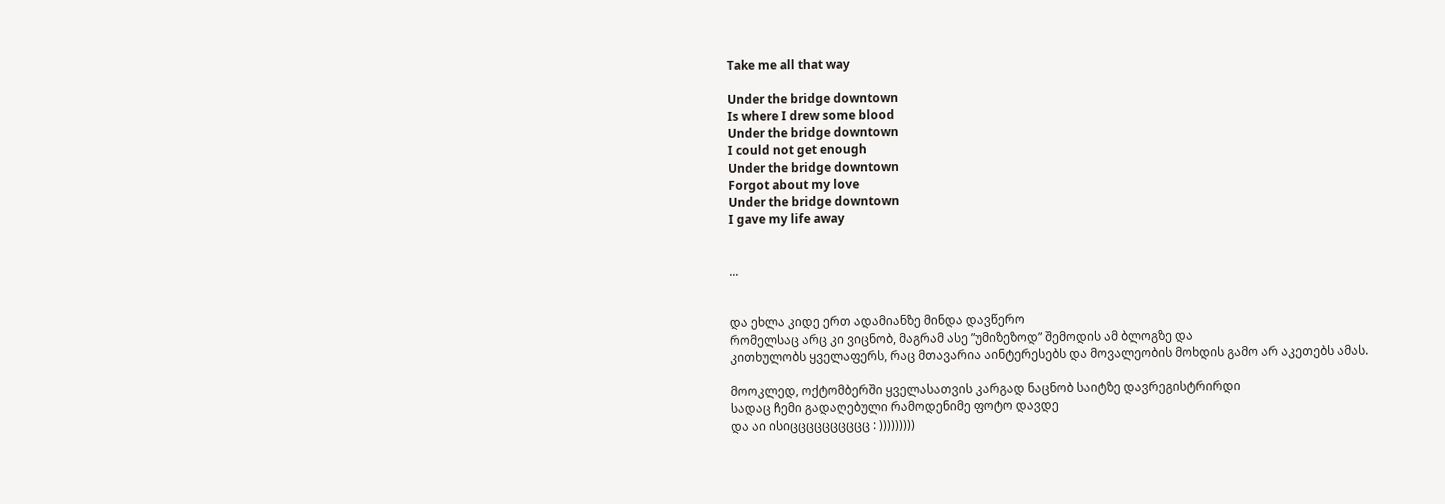Take me all that way

Under the bridge downtown
Is where I drew some blood
Under the bridge downtown
I could not get enough
Under the bridge downtown
Forgot about my love
Under the bridge downtown
I gave my life away


...


და ეხლა კიდე ერთ ადამიანზე მინდა დავწერო
რომელსაც არც კი ვიცნობ, მაგრამ ასე ”უმიზეზოდ” შემოდის ამ ბლოგზე და
კითხულობს ყველაფერს, რაც მთავარია აინტერესებს და მოვალეობის მოხდის გამო არ აკეთებს ამას.

მოოკლედ, ოქტომბერში ყველასათვის კარგად ნაცნობ საიტზე დავრეგისტრირდი
სადაც ჩემი გადაღებული რამოდენიმე ფოტო დავდე
და აი ისიცცცცცცცცცც : )))))))))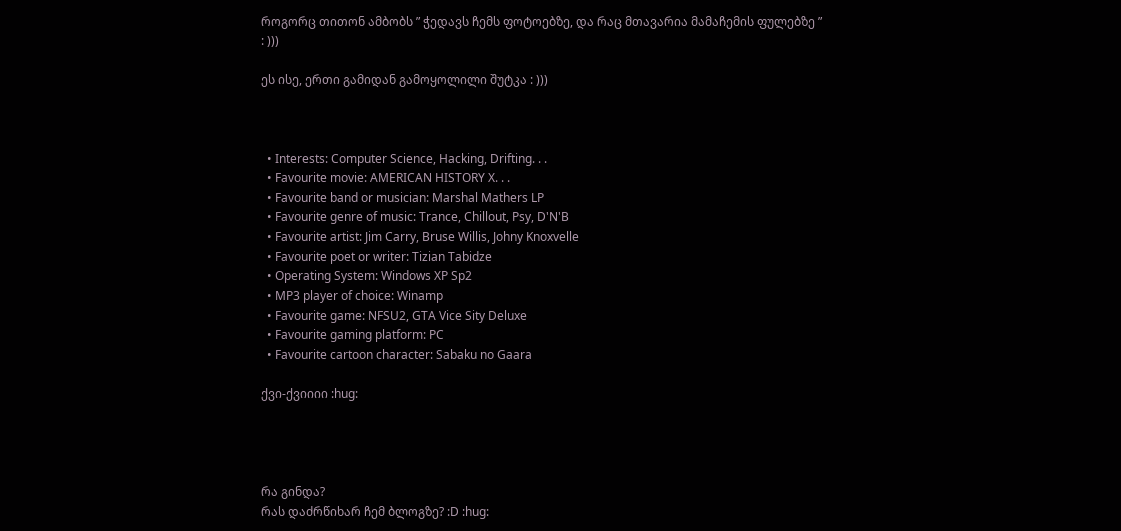როგორც თითონ ამბობს ” ჭედავს ჩემს ფოტოებზე, და რაც მთავარია მამაჩემის ფულებზე ”
: )))

ეს ისე, ერთი გამიდან გამოყოლილი შუტკა : )))



  • Interests: Computer Science, Hacking, Drifting. . .
  • Favourite movie: AMERICAN HISTORY X. . .
  • Favourite band or musician: Marshal Mathers LP
  • Favourite genre of music: Trance, Chillout, Psy, D'N'B
  • Favourite artist: Jim Carry, Bruse Willis, Johny Knoxvelle
  • Favourite poet or writer: Tizian Tabidze
  • Operating System: Windows XP Sp2
  • MP3 player of choice: Winamp
  • Favourite game: NFSU2, GTA Vice Sity Deluxe
  • Favourite gaming platform: PC
  • Favourite cartoon character: Sabaku no Gaara

ქვი-ქვიიიი :hug:




რა გინდა?
რას დაძრწიხარ ჩემ ბლოგზე? :D :hug: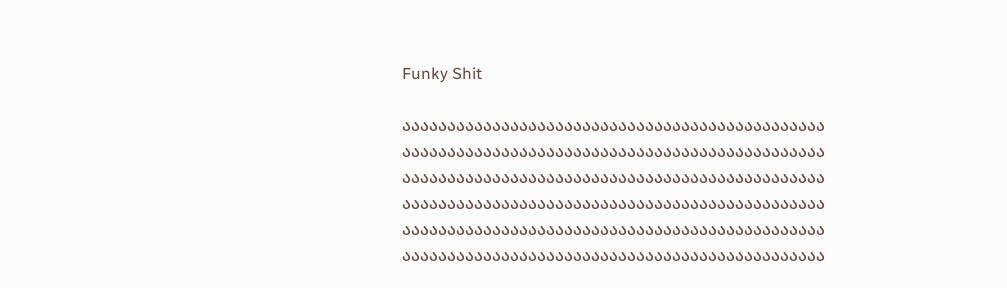Funky Shit

ააააააააააააააააააააააააააააააააააააააააააააააა
ააააააააააააააააააააააააააააააააააააააააააააააა
ააააააააააააააააააააააააააააააააააააააააააააააა
ააააააააააააააააააააააააააააააააააააააააააააააა
ააააააააააააააააააააააააააააააააააააააააააააააა
ააააააააააააააააააააააააააააააააააააააააააააააა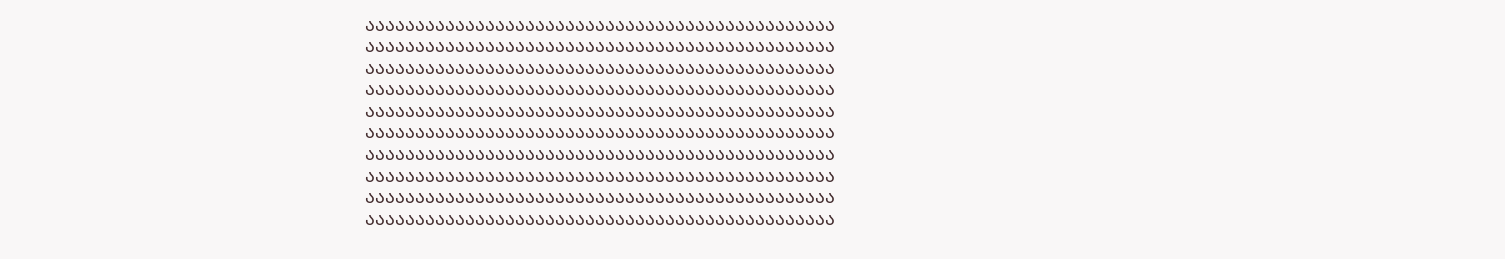ააააააააააააააააააააააააააააააააააააააააააააააა
ააააააააააააააააააააააააააააააააააააააააააააააა
ააააააააააააააააააააააააააააააააააააააააააააააა
ააააააააააააააააააააააააააააააააააააააააააააააა
ააააააააააააააააააააააააააააააააააააააააააააააა
ააააააააააააააააააააააააააააააააააააააააააააააა
ააააააააააააააააააააააააააააააააააააააააააააააა
ააააააააააააააააააააააააააააააააააააააააააააააა
ააააააააააააააააააააააააააააააააააააააააააააააა
ააააააააააააააააააააააააააააააააააააააააააააააა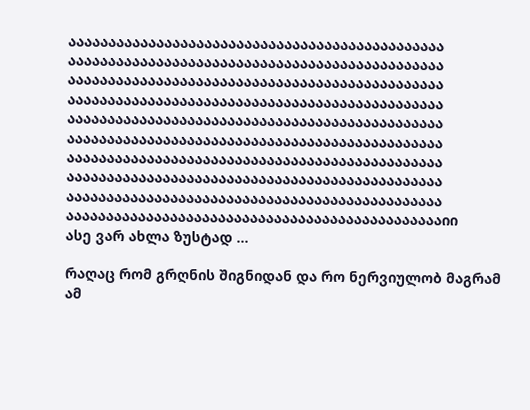ააააააააააააააააააააააააააააააააააააააააააააააა
ააააააააააააააააააააააააააააააააააააააააააააააა
ააააააააააააააააააააააააააააააააააააააააააააააა
ააააააააააააააააააააააააააააააააააააააააააააააა
ააააააააააააააააააააააააააააააააააააააააააააააა
ააააააააააააააააააააააააააააააააააააააააააააააა
ააააააააააააააააააააააააააააააააააააააააააააააა
ააააააააააააააააააააააააააააააააააააააააააააააა
ააააააააააააააააააააააააააააააააააააააააააააააა
აააააააააააააააააააააააააააააააააააააააააააააააიი
ასე ვარ ახლა ზუსტად ...

რაღაც რომ გრღნის შიგნიდან და რო ნერვიულობ მაგრამ ამ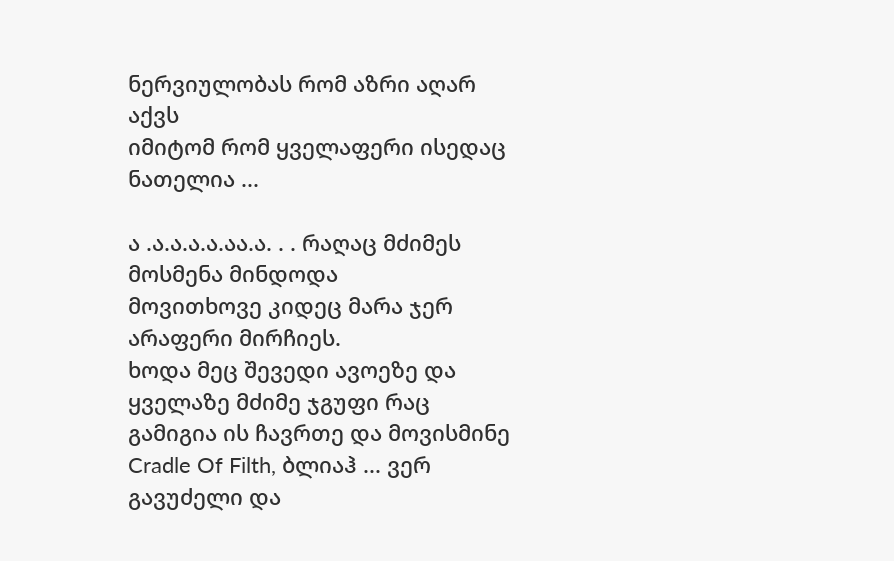ნერვიულობას რომ აზრი აღარ აქვს
იმიტომ რომ ყველაფერი ისედაც ნათელია ...

ა .ა.ა.ა.ა.აა.ა. . . რაღაც მძიმეს მოსმენა მინდოდა
მოვითხოვე კიდეც მარა ჯერ არაფერი მირჩიეს.
ხოდა მეც შევედი ავოეზე და ყველაზე მძიმე ჯგუფი რაც გამიგია ის ჩავრთე და მოვისმინე
Cradle Of Filth, ბლიაჰ ... ვერ გავუძელი და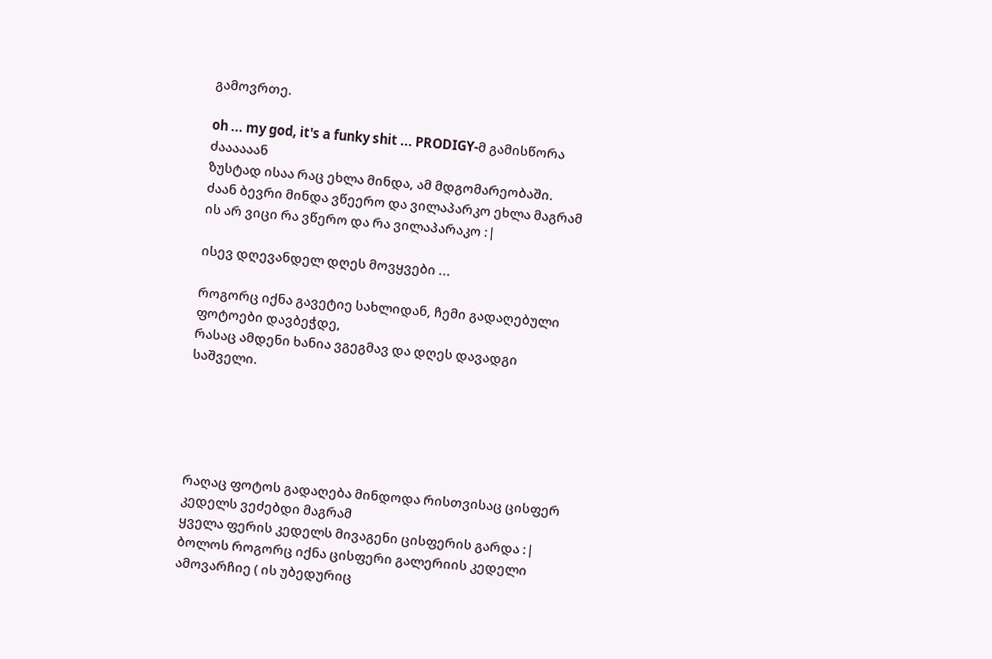გამოვრთე.

oh ... my god, it's a funky shit ... PRODIGY-მ გამისწორა ძაააააან
ზუსტად ისაა რაც ეხლა მინდა, ამ მდგომარეობაში.
ძაან ბევრი მინდა ვწეერო და ვილაპარკო ეხლა მაგრამ ის არ ვიცი რა ვწერო და რა ვილაპარაკო :|

ისევ დღევანდელ დღეს მოვყვები ...

როგორც იქნა გავეტიე სახლიდან, ჩემი გადაღებული ფოტოები დავბეჭდე,
რასაც ამდენი ხანია ვგეგმავ და დღეს დავადგი საშველი.





რაღაც ფოტოს გადაღება მინდოდა რისთვისაც ცისფერ კედელს ვეძებდი მაგრამ
ყველა ფერის კედელს მივაგენი ცისფერის გარდა :|
ბოლოს როგორც იქნა ცისფერი გალერიის კედელი ამოვარჩიე ( ის უბედურიც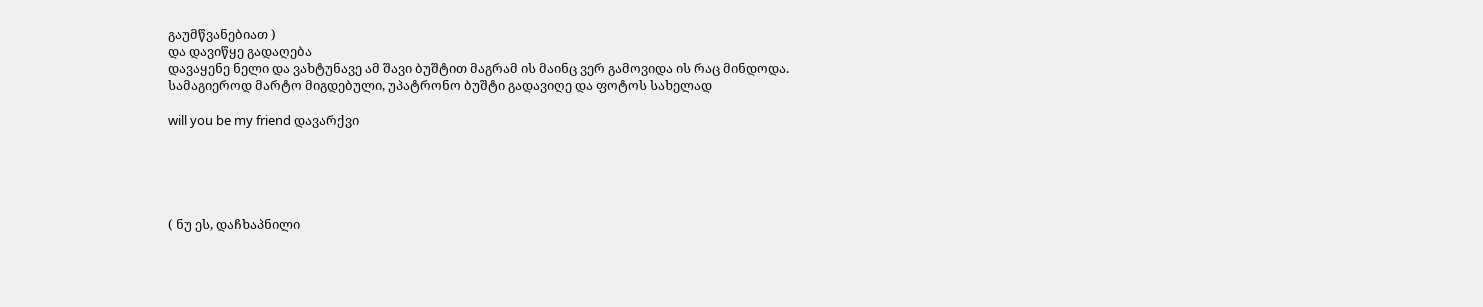გაუმწვანებიათ )
და დავიწყე გადაღება
დავაყენე ნელი და ვახტუნავე ამ შავი ბუშტით მაგრამ ის მაინც ვერ გამოვიდა ის რაც მინდოდა.
სამაგიეროდ მარტო მიგდებული, უპატრონო ბუშტი გადავიღე და ფოტოს სახელად

will you be my friend დავარქვი





( ნუ ეს, დაჩხაპნილი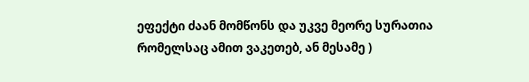ეფექტი ძაან მომწონს და უკვე მეორე სურათია რომელსაც ამით ვაკეთებ, ან მესამე )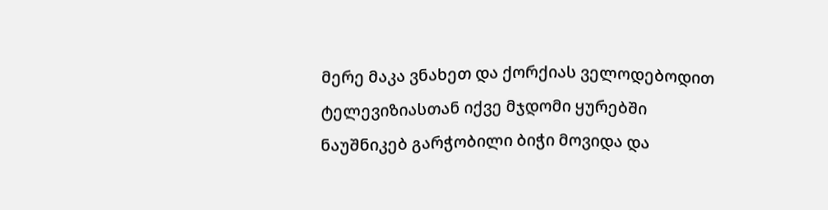მერე მაკა ვნახეთ და ქორქიას ველოდებოდით ტელევიზიასთან იქვე მჯდომი ყურებში ნაუშნიკებ გარჭობილი ბიჭი მოვიდა და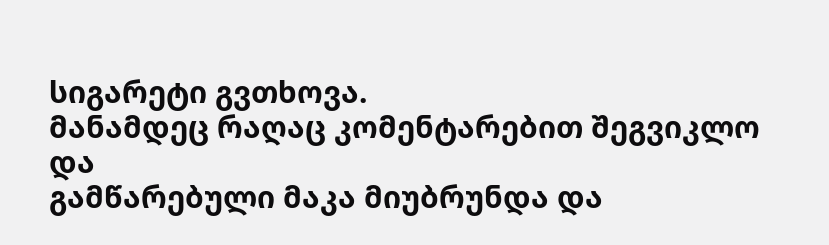სიგარეტი გვთხოვა.
მანამდეც რაღაც კომენტარებით შეგვიკლო და
გამწარებული მაკა მიუბრუნდა და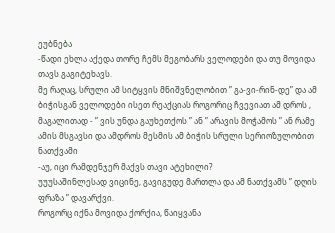ეუბნება
-წადი ეხლა აქედა თორე ჩემს მეგობარს ველოდები და თუ მოვიდა თავს გაგიტეხავს.
მე რაღაც, სრული ამ სიტყვის მნიშვნელობით ” გა-ვი-რინ-დე” და ამ ბიჭისგან ველოდები ისეთ რეაქციას როგორიც ჩვევიათ ამ დროს , მაგალითად - ” ვის უნდა გაუხეთქოს ” ან ” არავის მოჭამოს ” ან რამე ამის მსგავსი და ამდროს მესმის ამ ბიჭის სრული სერიოზულობით ნათქვამი
-აუ, იცი რამდენჯერ მაქვს თავი ატეხილი?
უუუსაშინლესად ვიცინე, გავიგუდე მართლა და ამ ნათქვამს ” დღის ფრაზა ” დავარქვი.
როგორც იქნა მოვიდა ქორქია, წაიყვანა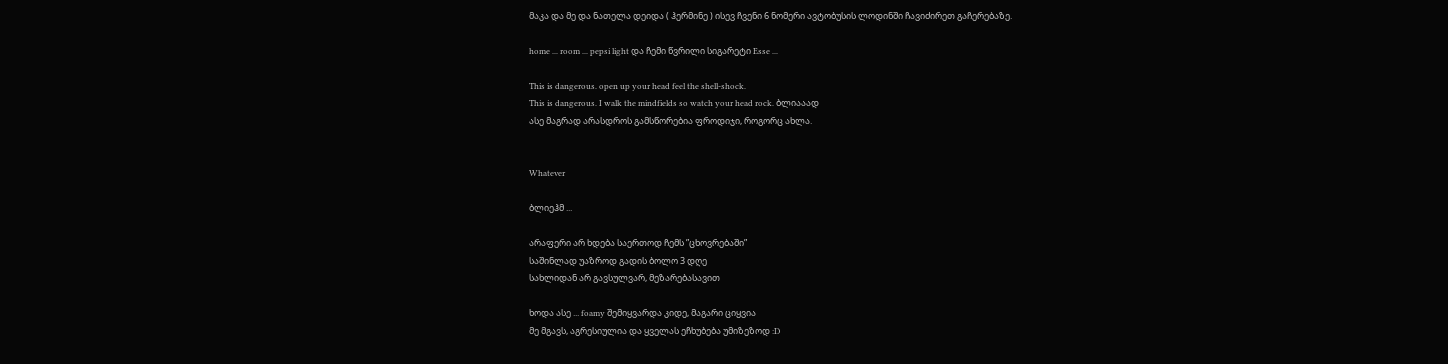მაკა და მე და ნათელა დეიდა ( ჰერმინე ) ისევ ჩვენი 6 ნომერი ავტობუსის ლოდინში ჩავიძირეთ გაჩერებაზე.

home ... room ... pepsi light და ჩემი წვრილი სიგარეტი Esse ...

This is dangerous. open up your head feel the shell-shock.
This is dangerous. I walk the mindfields so watch your head rock. ბლიააად
ასე მაგრად არასდროს გამსწორებია ფროდიჯი, როგორც ახლა.


Whatever

ბლიეჰმ ...

არაფერი არ ხდება საერთოდ ჩემს ”ცხოვრებაში”
საშინლად უაზროდ გადის ბოლო 3 დღე
სახლიდან არ გავსულვარ, მეზარებასავით

ხოდა ასე ... foamy შემიყვარდა კიდე, მაგარი ციყვია
მე მგავს, აგრესიულია და ყველას ეჩხუბება უმიზეზოდ :D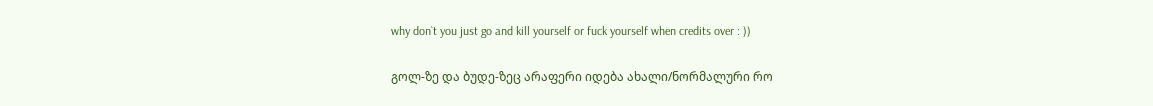why don`t you just go and kill yourself or fuck yourself when credits over : ))

გოლ-ზე და ბუდე-ზეც არაფერი იდება ახალი/ნორმალური რო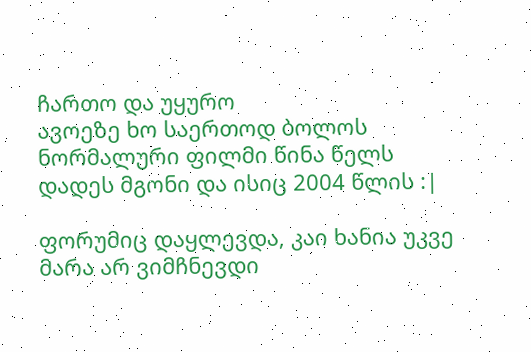ჩართო და უყურო
ავოეზე ხო საერთოდ ბოლოს ნორმალური ფილმი წინა წელს დადეს მგონი და ისიც 2004 წლის :|

ფორუმიც დაყლევდა, კაი ხანია უკვე მარა არ ვიმჩნევდი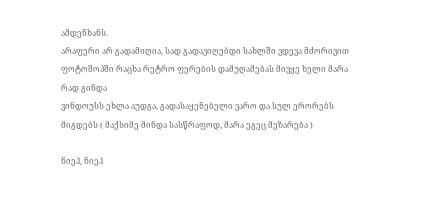ამდენხანს.
არაფერი არ გადამიღია, სად გადავიღებდი სახლში ვდევა მძორივით
ფოტოშოპში რაცხა რეტრო ფერების დამუღამებას მივყე ხელი მარა რად გინდა
ვინდოუსს ეხლა აუდგა, გადასაყენებელი ვარო და სულ ერორებს მიგდებს ( მაქსიმე მინდა სასწრაფოდ, მარა ეგეც მეზარება )

ნიეჰ, ნიეჰ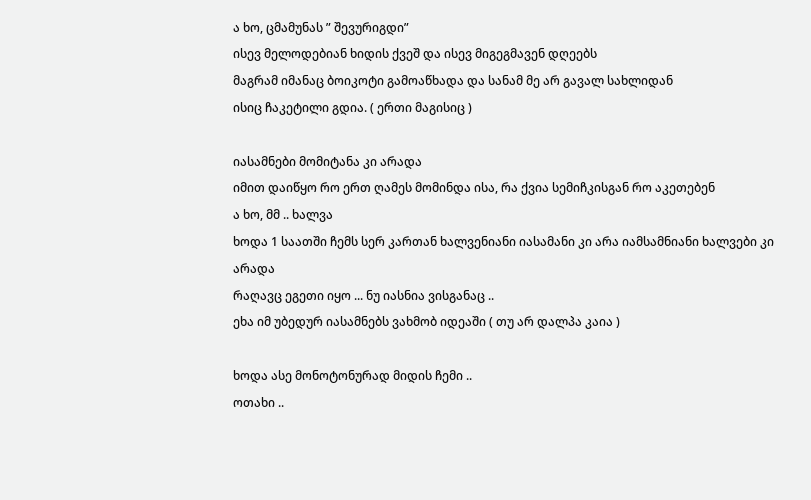ა ხო, ცმამუნას ” შევურიგდი”
ისევ მელოდებიან ხიდის ქვეშ და ისევ მიგეგმავენ დღეებს
მაგრამ იმანაც ბოიკოტი გამოაწხადა და სანამ მე არ გავალ სახლიდან
ისიც ჩაკეტილი გდია. ( ერთი მაგისიც )

იასამნები მომიტანა კი არადა
იმით დაიწყო რო ერთ ღამეს მომინდა ისა, რა ქვია სემიჩკისგან რო აკეთებენ
ა ხო, მმ .. ხალვა
ხოდა 1 საათში ჩემს სერ კართან ხალვენიანი იასამანი კი არა იამსამნიანი ხალვები კი არადა
რაღავც ეგეთი იყო ... ნუ იასნია ვისგანაც ..
ეხა იმ უბედურ იასამნებს ვახმობ იდეაში ( თუ არ დალპა კაია )

ხოდა ასე მონოტონურად მიდის ჩემი ..
ოთახი ..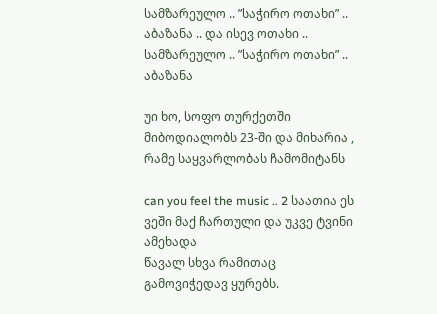სამზარეულო .. ”საჭირო ოთახი” .. აბაზანა .. და ისევ ოთახი .. სამზარეულო .. ”საჭირო ოთახი” .. აბაზანა

უი ხო, სოფო თურქეთში მიბოდიალობს 23-ში და მიხარია , რამე საყვარლობას ჩამომიტანს

can you feel the music .. 2 საათია ეს ვეში მაქ ჩართული და უკვე ტვინი ამეხადა
წავალ სხვა რამითაც გამოვიჭედავ ყურებს.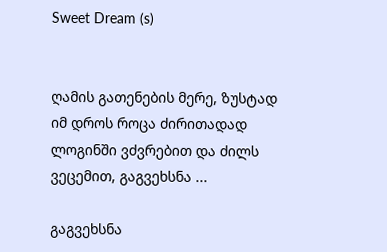Sweet Dream (s)


ღამის გათენების მერე, ზუსტად იმ დროს როცა ძირითადად ლოგინში ვძვრებით და ძილს ვეცემით, გაგვეხსნა ...

გაგვეხსნა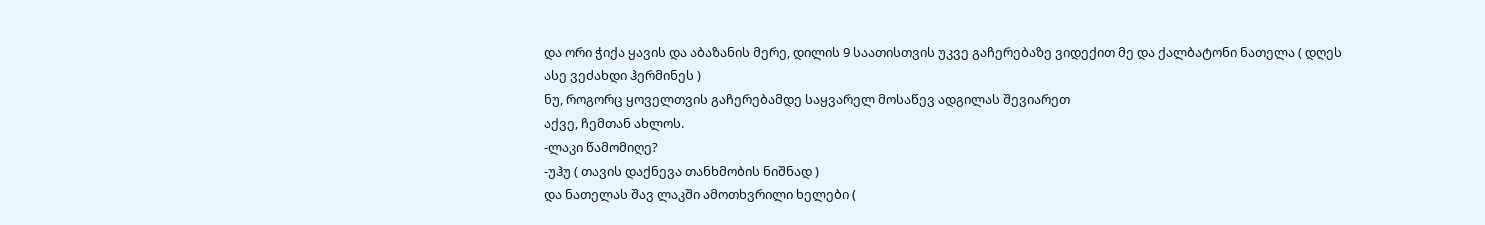და ორი ჭიქა ყავის და აბაზანის მერე, დილის 9 საათისთვის უკვე გაჩერებაზე ვიდექით მე და ქალბატონი ნათელა ( დღეს ასე ვეძახდი ჰერმინეს )
ნუ, როგორც ყოველთვის გაჩერებამდე საყვარელ მოსაწევ ადგილას შევიარეთ
აქვე, ჩემთან ახლოს.
-ლაკი წამომიღე?
-უჰუ ( თავის დაქნევა თანხმობის ნიშნად )
და ნათელას შავ ლაკში ამოთხვრილი ხელები (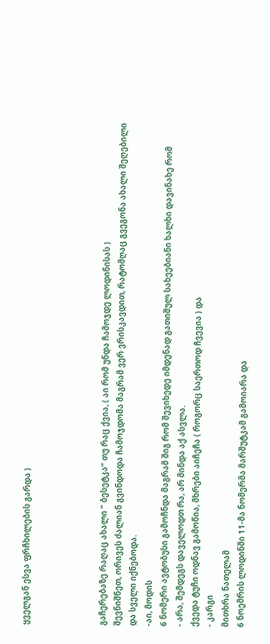ყველგან ესვა ფრჩხილების გარდა )




გაჩერებაზე რაღაც ახალი ” ბესეტკა” თუ რაც ქვია, ( აი რომ უნდა ჩამოჯდე ლოდინისას )
შევნიშნეთ, ორივეს ძალიან გვინდოდა ჩამოჯდომა მაგრამ ვერ ვრისკავდით, რატომღაც გვეგონა ახალი შეღებილი და სველი იქნებოდა.
-აი, მოდის
6 ნომერი ავტობუსი გამოჩნდა მაგრამ შიგ რომ შევიხედე იმდენად გათიშულ სახეებიანი ხალხი დავინახე რომ
- არა, შემდეგს დაველოდთ რა, არ მინდა აქ ასვლა.
ქვედა ტუჩი ოდნავ გამოწია, მხრები აიჩეჩა ( როგორც საერთოდ ჩვევია ) და
- კარგი
მითხრა ნათელამ
6 ნოემრის ლოდინში 11-მა ნომერმა მარშუტკამ გამოიარა და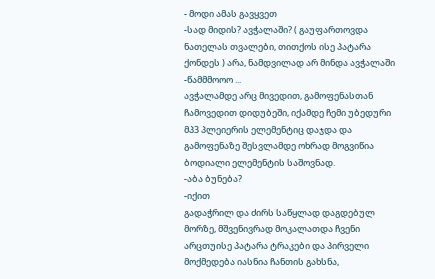- მოდი ამას გავყვეთ
-სად მიდის? ავჭალაში? ( გაუფართოვდა ნათელას თვალები, თითქოს ისე პატარა ქონდეს ) არა, ნამდვილად არ მინდა ავჭალაში
-წამმმოოო ...
ავჭალამდე არც მივედით, გამოფენასთან ჩამოვედით დიდუბეში, იქამდე ჩემი უბედური მპ3 პლეიერის ელემენტიც დაჯდა და გამოფენაზე შესვლამდე ოხრად მოგვიწია ბოდიალი ელემენტის საშოვნად.
-აბა ბუნება?
-იქით
გადაჭრილ და ძირს საწყლად დაგდებულ მორზე, მშვენივრად მოკალათდა ჩვენი არცთუისე პატარა ტრაკები და პირველი მოქმედება იასნია ჩანთის გახსნა,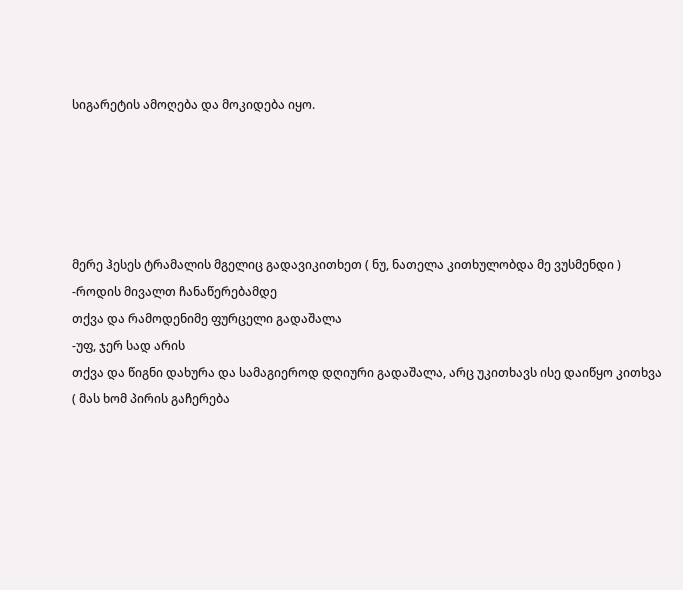სიგარეტის ამოღება და მოკიდება იყო.





მერე ჰესეს ტრამალის მგელიც გადავიკითხეთ ( ნუ, ნათელა კითხულობდა მე ვუსმენდი )
-როდის მივალთ ჩანაწერებამდე
თქვა და რამოდენიმე ფურცელი გადაშალა
-უფ, ჯერ სად არის
თქვა და წიგნი დახურა და სამაგიეროდ დღიური გადაშალა, არც უკითხავს ისე დაიწყო კითხვა ( მას ხომ პირის გაჩერება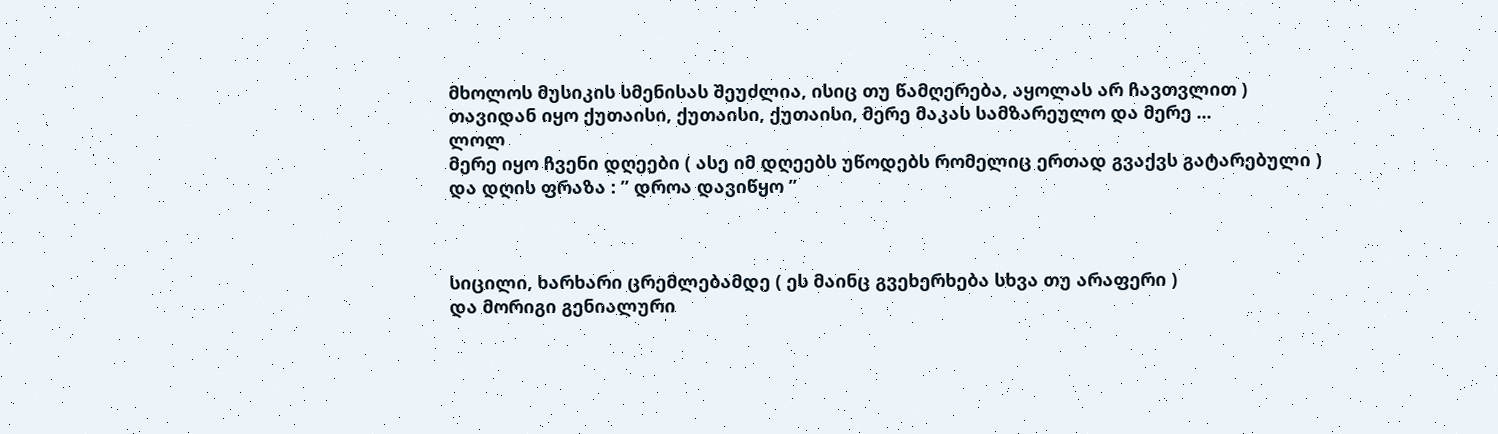მხოლოს მუსიკის სმენისას შეუძლია, ისიც თუ წამღერება, აყოლას არ ჩავთვლით )
თავიდან იყო ქუთაისი, ქუთაისი, ქუთაისი, მერე მაკას სამზარეულო და მერე ...
ლოლ
მერე იყო ჩვენი დღეები ( ასე იმ დღეებს უწოდებს რომელიც ერთად გვაქვს გატარებული )
და დღის ფრაზა : ” დროა დავიწყო ”



სიცილი, ხარხარი ცრემლებამდე ( ეს მაინც გვეხერხება სხვა თუ არაფერი )
და მორიგი გენიალური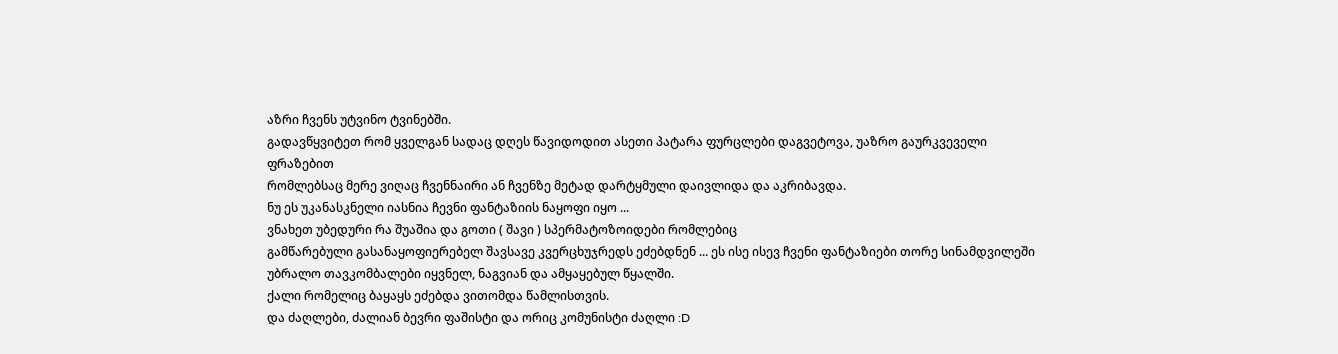აზრი ჩვენს უტვინო ტვინებში.
გადავწყვიტეთ რომ ყველგან სადაც დღეს წავიდოდით ასეთი პატარა ფურცლები დაგვეტოვა, უაზრო გაურკვეველი ფრაზებით
რომლებსაც მერე ვიღაც ჩვენნაირი ან ჩვენზე მეტად დარტყმული დაივლიდა და აკრიბავდა.
ნუ ეს უკანასკნელი იასნია ჩევნი ფანტაზიის ნაყოფი იყო ...
ვნახეთ უბედური რა შუაშია და გოთი ( შავი ) სპერმატოზოიდები რომლებიც
გამწარებული გასანაყოფიერებელ შავსავე კვერცხუჯრედს ეძებდნენ ... ეს ისე ისევ ჩვენი ფანტაზიები თორე სინამდვილეში უბრალო თავკომბალები იყვნელ, ნაგვიან და ამყაყებულ წყალში.
ქალი რომელიც ბაყაყს ეძებდა ვითომდა წამლისთვის.
და ძაღლები, ძალიან ბევრი ფაშისტი და ორიც კომუნისტი ძაღლი :D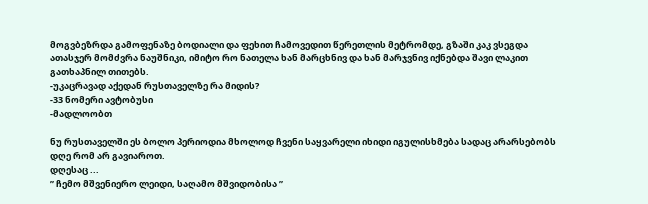მოგვბეზრდა გამოფენაზე ბოდიალი და ფეხით ჩამოვედით წერეთლის მეტრომდე, გზაში კაკ ვსეგდა ათასჯერ მომძვრა ნაუშნიკი, იმიტო რო ნათელა ხან მარცხნივ და ხან მარჯვნივ იქნებდა შავი ლაკით გათხაპნილ თითებს.
-უკაცრავად აქედან რუსთაველზე რა მიდის?
-33 ნომერი ავტობუსი
-მადლოობთ

ნუ რუსთაველში ეს ბოლო პერიოდია მხოლოდ ჩვენი საყვარელი იხიდი იგულისხმება სადაც არარსებობს დღე რომ არ გავიაროთ.
დღესაც ...
” ჩემო მშვენიერო ლეიდი, საღამო მშვიდობისა ”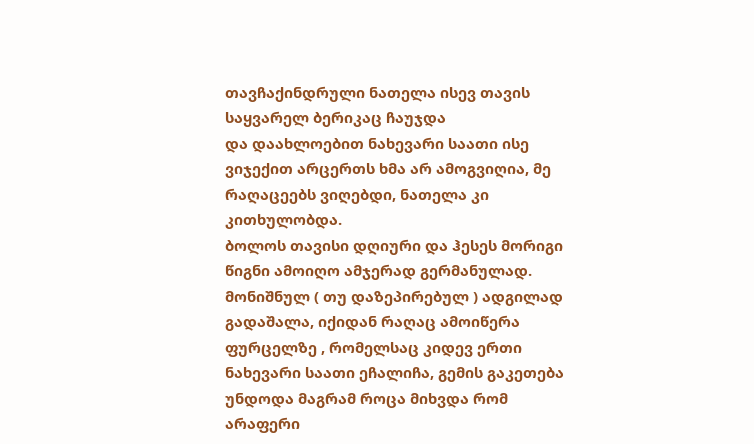თავჩაქინდრული ნათელა ისევ თავის საყვარელ ბერიკაც ჩაუჯდა
და დაახლოებით ნახევარი საათი ისე ვიჯექით არცერთს ხმა არ ამოგვიღია, მე რაღაცეებს ვიღებდი, ნათელა კი კითხულობდა.
ბოლოს თავისი დღიური და ჰესეს მორიგი წიგნი ამოიღო ამჯერად გერმანულად.
მონიშნულ ( თუ დაზეპირებულ ) ადგილად გადაშალა, იქიდან რაღაც ამოიწერა ფურცელზე , რომელსაც კიდევ ერთი ნახევარი საათი ეჩალიჩა, გემის გაკეთება უნდოდა მაგრამ როცა მიხვდა რომ არაფერი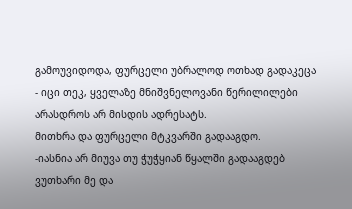გამოუვიდოდა, ფურცელი უბრალოდ ოთხად გადაკეცა
- იცი თეკ, ყველაზე მნიშვნელოვანი წერილილები არასდროს არ მისდის ადრესატს.
მითხრა და ფურცელი მტკვარში გადააგდო.
-იასნია არ მიუვა თუ ჭუჭყიან წყალში გადააგდებ
ვუთხარი მე და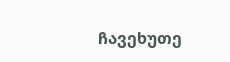ჩავეხუთე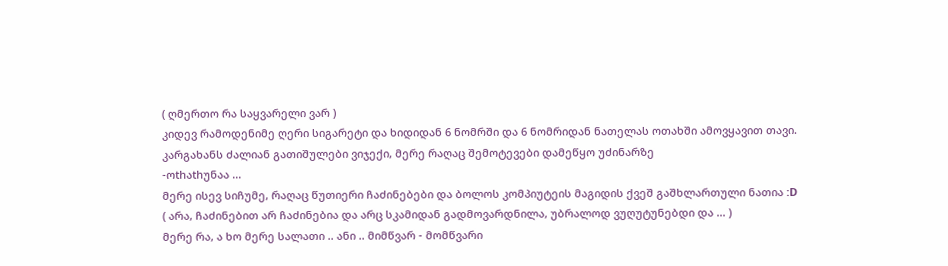( ღმერთო რა საყვარელი ვარ )
კიდევ რამოდენიმე ღერი სიგარეტი და ხიდიდან 6 ნომრში და 6 ნომრიდან ნათელას ოთახში ამოვყავით თავი.
კარგახანს ძალიან გათიშულები ვიჯექი, მერე რაღაც შემოტევები დამეწყო უძინარზე
-ოthაthუნაა ...
მერე ისევ სიჩუმე, რაღაც წუთიერი ჩაძინებები და ბოლოს კომპიუტეის მაგიდის ქვეშ გაშხლართული ნათია :D
( არა, ჩაძინებით არ ჩაძინებია და არც სკამიდან გადმოვარდნილა, უბრალოდ ვუღუტუნებდი და ... )
მერე რა, ა ხო მერე სალათი .. ანი .. მიმწვარ - მომწვარი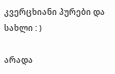კვერცხიანი პურები და სახლი : )

არადა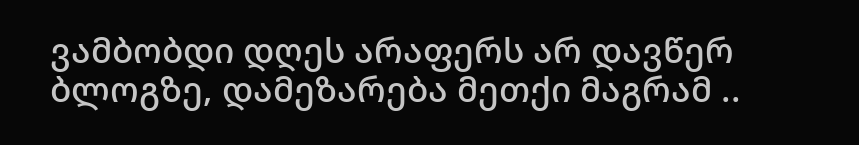ვამბობდი დღეს არაფერს არ დავწერ ბლოგზე, დამეზარება მეთქი მაგრამ ..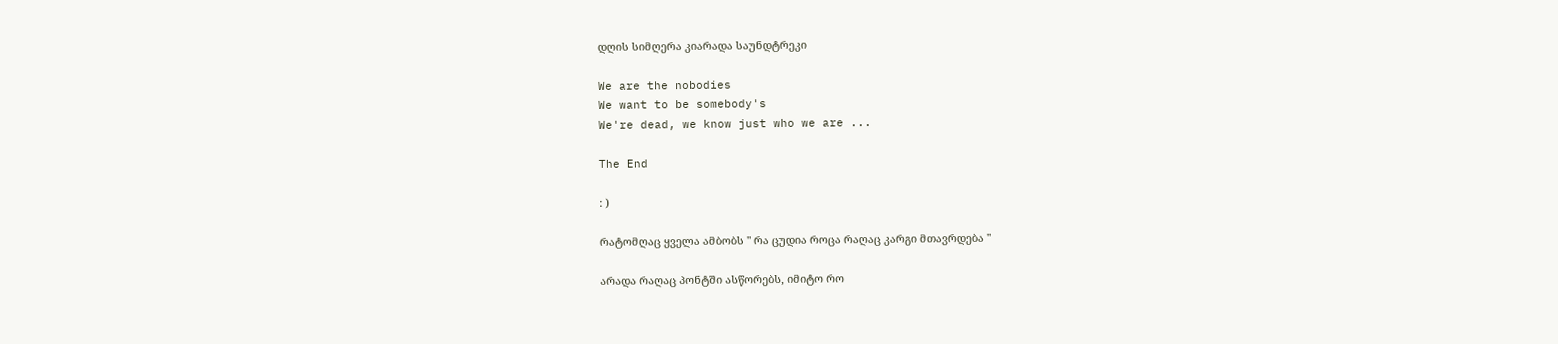დღის სიმღერა კიარადა საუნდტრეკი

We are the nobodies
We want to be somebody's
We're dead, we know just who we are ...

The End

: )

რატომღაც ყველა ამბობს " რა ცუდია როცა რაღაც კარგი მთავრდება "

არადა რაღაც პონტში ასწორებს, იმიტო რო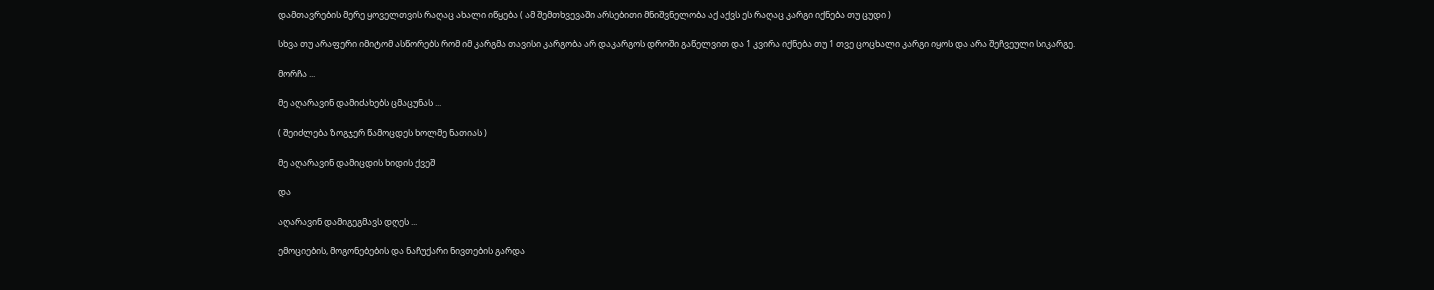დამთავრების მერე ყოველთვის რაღაც ახალი იწყება ( ამ შემთხვევაში არსებითი მნიშვნელობა აქ აქვს ეს რაღაც კარგი იქნება თუ ცუდი )

სხვა თუ არაფერი იმიტომ ასწორებს რომ იმ კარგმა თავისი კარგობა არ დაკარგოს დროში გაწელვით და 1 კვირა იქნება თუ 1 თვე ცოცხალი კარგი იყოს და არა შეჩვეული სიკარგე.

მორჩა ...

მე აღარავინ დამიძახებს ცმაცუნას ...

( შეიძლება ზოგჯერ წამოცდეს ხოლმე ნათიას )

მე აღარავინ დამიცდის ხიდის ქვეშ

და

აღარავინ დამიგეგმავს დღეს ...

ემოციების, მოგონებების და ნაჩუქარი ნივთების გარდა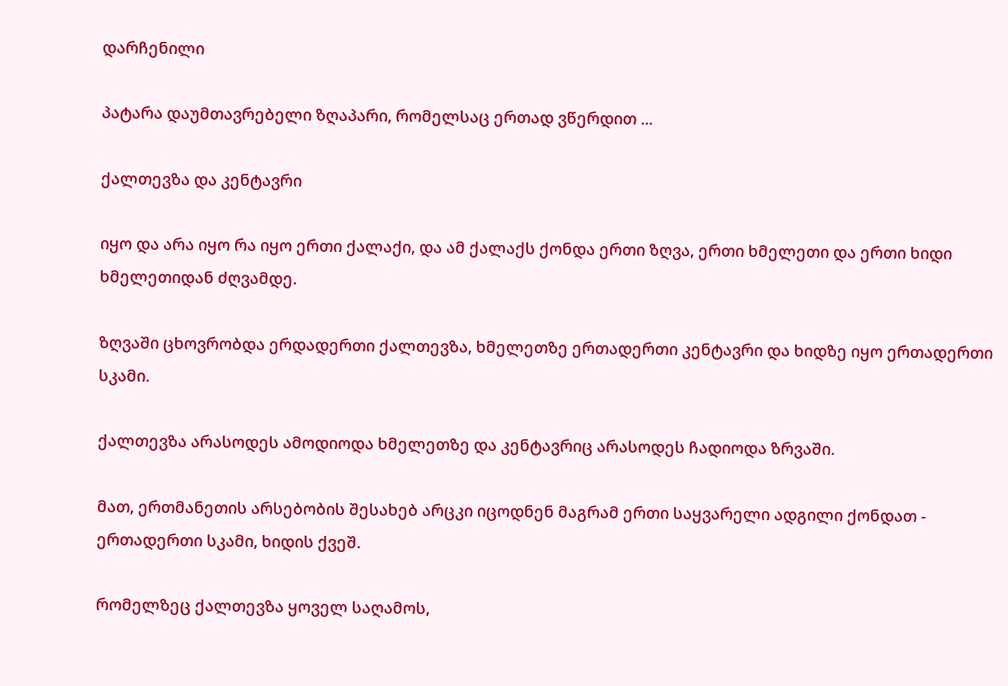დარჩენილი

პატარა დაუმთავრებელი ზღაპარი, რომელსაც ერთად ვწერდით ...

ქალთევზა და კენტავრი

იყო და არა იყო რა იყო ერთი ქალაქი, და ამ ქალაქს ქონდა ერთი ზღვა, ერთი ხმელეთი და ერთი ხიდი ხმელეთიდან ძღვამდე.

ზღვაში ცხოვრობდა ერდადერთი ქალთევზა, ხმელეთზე ერთადერთი კენტავრი და ხიდზე იყო ერთადერთი სკამი.

ქალთევზა არასოდეს ამოდიოდა ხმელეთზე და კენტავრიც არასოდეს ჩადიოდა ზრვაში.

მათ, ერთმანეთის არსებობის შესახებ არცკი იცოდნენ მაგრამ ერთი საყვარელი ადგილი ქონდათ - ერთადერთი სკამი, ხიდის ქვეშ.

რომელზეც ქალთევზა ყოველ საღამოს,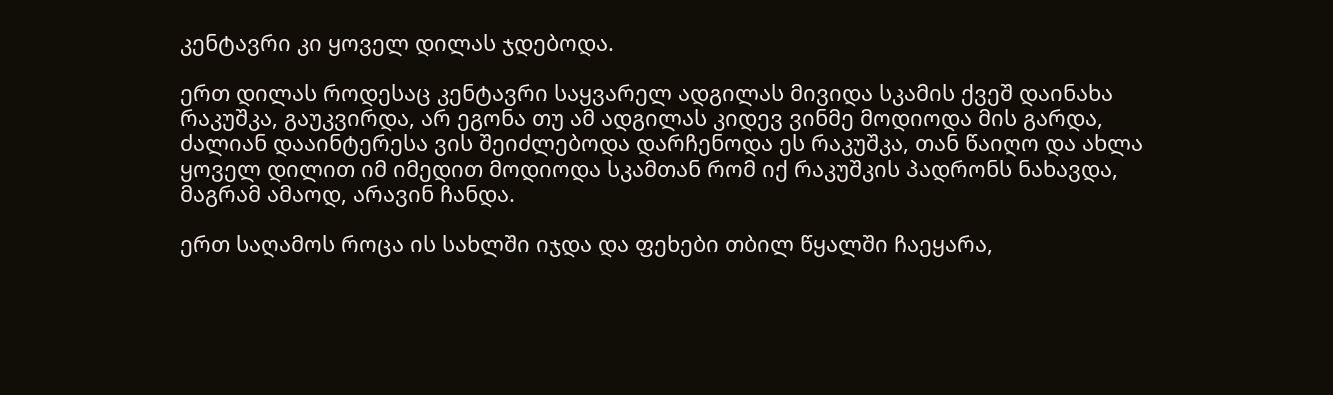კენტავრი კი ყოველ დილას ჯდებოდა.

ერთ დილას როდესაც კენტავრი საყვარელ ადგილას მივიდა სკამის ქვეშ დაინახა რაკუშკა, გაუკვირდა, არ ეგონა თუ ამ ადგილას კიდევ ვინმე მოდიოდა მის გარდა, ძალიან დააინტერესა ვის შეიძლებოდა დარჩენოდა ეს რაკუშკა, თან წაიღო და ახლა ყოველ დილით იმ იმედით მოდიოდა სკამთან რომ იქ რაკუშკის პადრონს ნახავდა, მაგრამ ამაოდ, არავინ ჩანდა.

ერთ საღამოს როცა ის სახლში იჯდა და ფეხები თბილ წყალში ჩაეყარა,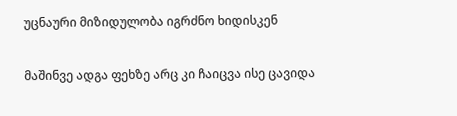უცნაური მიზიდულობა იგრძნო ხიდისკენ

მაშინვე ადგა ფეხზე არც კი ჩაიცვა ისე ცავიდა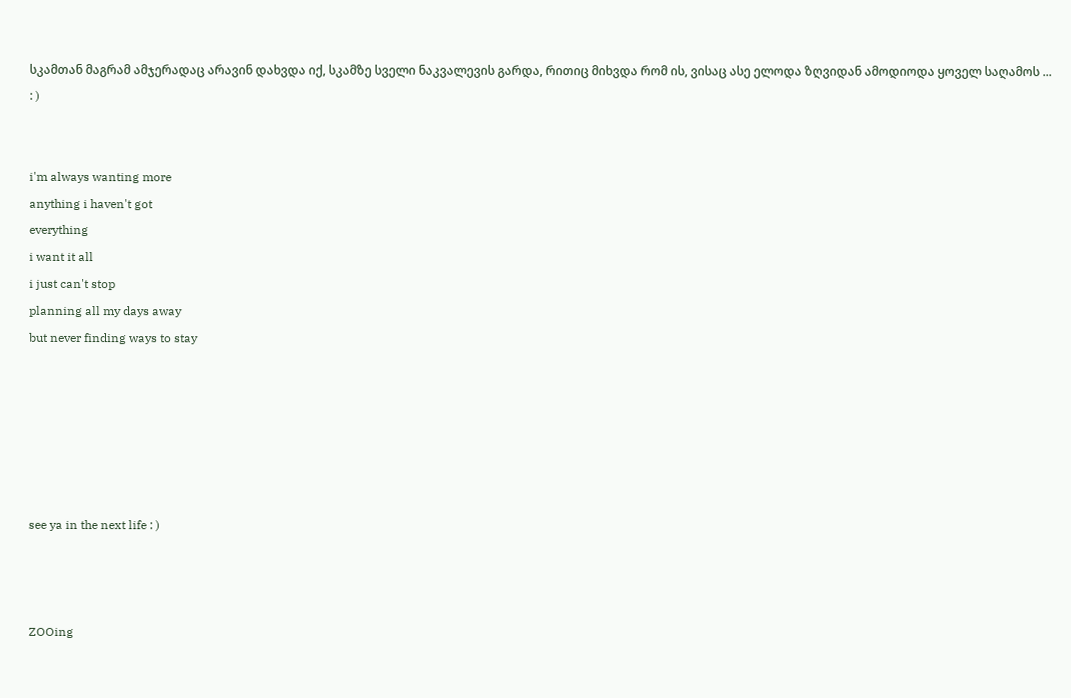სკამთან მაგრამ ამჯერადაც არავინ დახვდა იქ, სკამზე სველი ნაკვალევის გარდა, რითიც მიხვდა რომ ის, ვისაც ასე ელოდა ზღვიდან ამოდიოდა ყოველ საღამოს ... : )


i'm always wanting more
anything i haven't got
everything
i want it all
i just can't stop
planning all my days away
but never finding ways to stay






see ya in the next life : )



ZOOing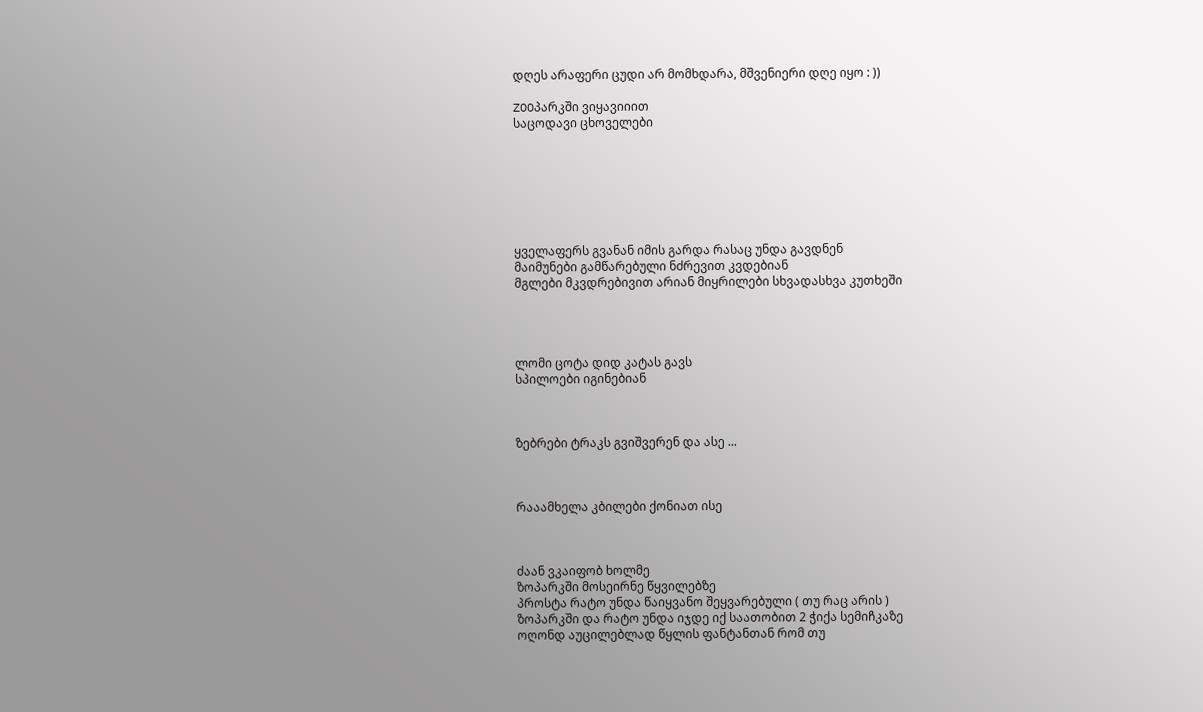დღეს არაფერი ცუდი არ მომხდარა, მშვენიერი დღე იყო : ))

ZOOპარკში ვიყავიიით
საცოდავი ცხოველები







ყველაფერს გვანან იმის გარდა რასაც უნდა გავდნენ
მაიმუნები გამწარებული ნძრევით კვდებიან
მგლები მკვდრებივით არიან მიყრილები სხვადასხვა კუთხეში




ლომი ცოტა დიდ კატას გავს
სპილოები იგინებიან



ზებრები ტრაკს გვიშვერენ და ასე ...



რააამხელა კბილები ქონიათ ისე



ძაან ვკაიფობ ხოლმე
ზოპარკში მოსეირნე წყვილებზე
პროსტა რატო უნდა წაიყვანო შეყვარებული ( თუ რაც არის )
ზოპარკში და რატო უნდა იჯდე იქ საათობით 2 ჭიქა სემიჩკაზე
ოღონდ აუცილებლად წყლის ფანტანთან რომ თუ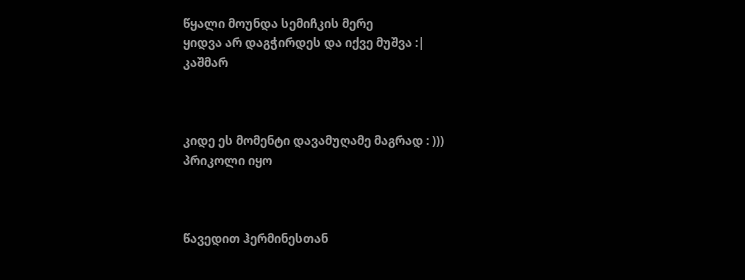წყალი მოუნდა სემიჩკის მერე
ყიდვა არ დაგჭირდეს და იქვე მუშვა :|
კაშმარ



კიდე ეს მომენტი დავამუღამე მაგრად : )))
პრიკოლი იყო



წავედით ჰერმინესთან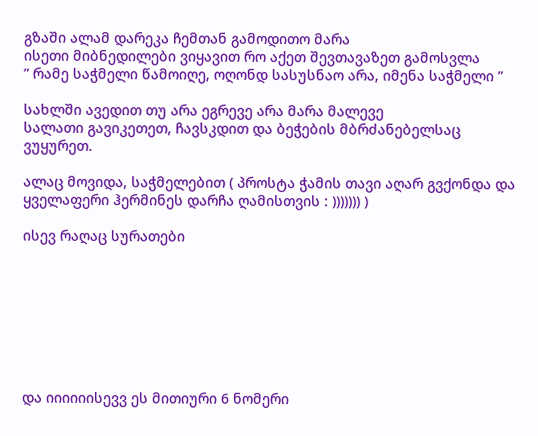გზაში ალამ დარეკა ჩემთან გამოდითო მარა
ისეთი მიბნედილები ვიყავით რო აქეთ შევთავაზეთ გამოსვლა
” რამე საჭმელი წამოიღე, ოღონდ სასუსნაო არა, იმენა საჭმელი ”

სახლში ავედით თუ არა ეგრევე არა მარა მალევე
სალათი გავიკეთეთ, ჩავსკდით და ბეჭების მბრძანებელსაც ვუყურეთ.

ალაც მოვიდა, საჭმელებით ( პროსტა ჭამის თავი აღარ გვქონდა და ყველაფერი ჰერმინეს დარჩა ღამისთვის : ))))))) )

ისევ რაღაც სურათები








და იიიიიისევვ ეს მითიური 6 ნომერი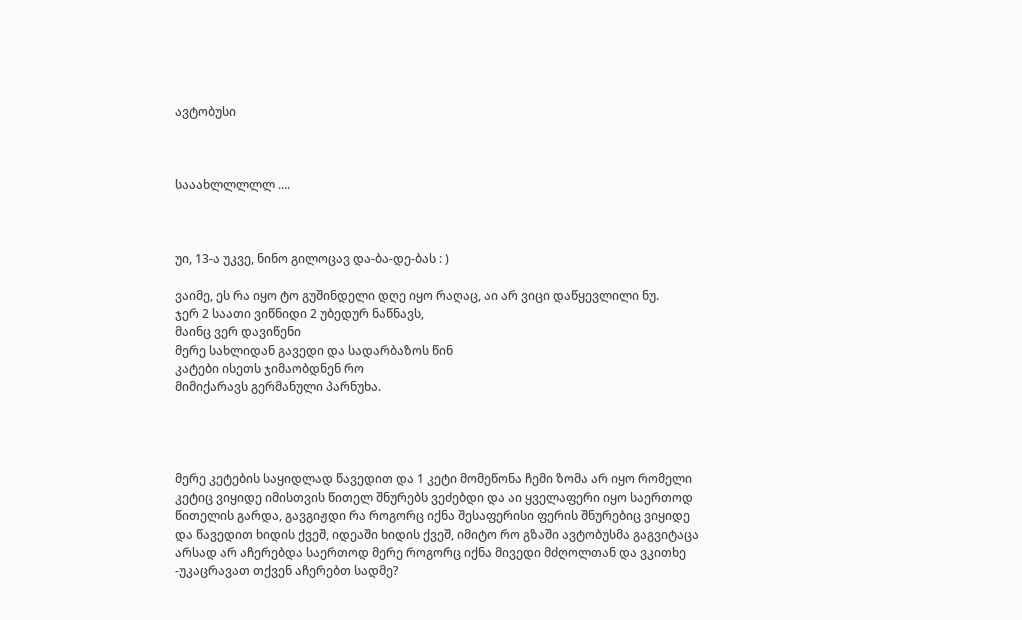ავტობუსი



სააახლლლლლ ....



უი, 13-ა უკვე, ნინო გილოცავ და-ბა-დე-ბას : )

ვაიმე, ეს რა იყო ტო გუშინდელი დღე იყო რაღაც, აი არ ვიცი დაწყევლილი ნუ.
ჯერ 2 საათი ვიწნიდი 2 უბედურ ნაწნავს,
მაინც ვერ დავიწენი
მერე სახლიდან გავედი და სადარბაზოს წინ
კატები ისეთს ჯიმაობდნენ რო
მიმიქარავს გერმანული პარნუხა.




მერე კეტების საყიდლად წავედით და 1 კეტი მომეწონა ჩემი ზომა არ იყო რომელი კეტიც ვიყიდე იმისთვის წითელ შნურებს ვეძებდი და აი ყველაფერი იყო საერთოდ წითელის გარდა, გავგიჟდი რა როგორც იქნა შესაფერისი ფერის შნურებიც ვიყიდე და წავედით ხიდის ქვეშ, იდეაში ხიდის ქვეშ, იმიტო რო გზაში ავტობუსმა გაგვიტაცა არსად არ აჩერებდა საერთოდ მერე როგორც იქნა მივედი მძღოლთან და ვკითხე
-უკაცრავათ თქვენ აჩერებთ სადმე?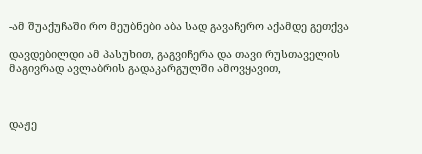-ამ შუაქუჩაში რო მეუბნები აბა სად გავაჩერო აქამდე გეთქვა

დავდებილდი ამ პასუხით, გაგვიჩერა და თავი რუსთაველის მაგივრად ავლაბრის გადაკარგულში ამოვყავით,



დაჟე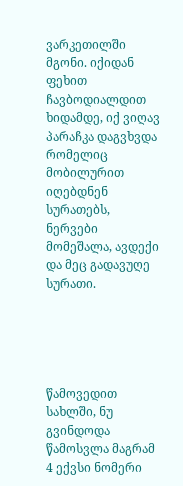ვარკეთილში მგონი. იქიდან ფეხით ჩავბოდიალდით ხიდამდე, იქ ვიღავ პარაჩკა დაგვხვდა რომელიც მობილურით იღებდნენ სურათებს, ნერვები მომეშალა, ავდექი და მეც გადავუღე სურათი.





წამოვედით სახლში, ნუ გვინდოდა წამოსვლა მაგრამ 4 ექვსი ნომერი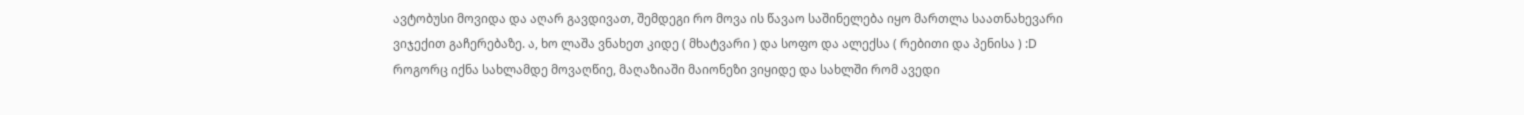ავტობუსი მოვიდა და აღარ გავდივათ, შემდეგი რო მოვა ის წავაო საშინელება იყო მართლა საათნახევარი ვიჯექით გაჩერებაზე. ა, ხო ლაშა ვნახეთ კიდე ( მხატვარი ) და სოფო და ალექსა ( რებითი და პენისა ) :D
როგორც იქნა სახლამდე მოვაღწიე, მაღაზიაში მაიონეზი ვიყიდე და სახლში რომ ავედი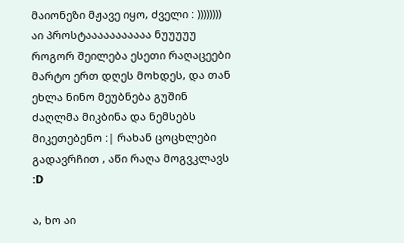მაიონეზი მჟავე იყო, ძველი : ))))))))
აი პროსტააააააააააა ნუუუუუ როგორ შეილება ესეთი რაღაცეები მარტო ერთ დღეს მოხდეს, და თან ეხლა ნინო მეუბნება გუშინ ძაღლმა მიკბინა და ნემსებს მიკეთებენო :| რახან ცოცხლები გადავრჩით , აწი რაღა მოგვკლავს :D

ა, ხო აი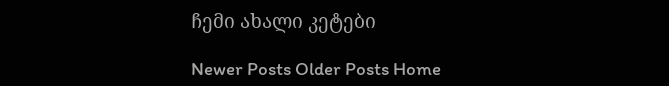ჩემი ახალი კეტები

Newer Posts Older Posts Home